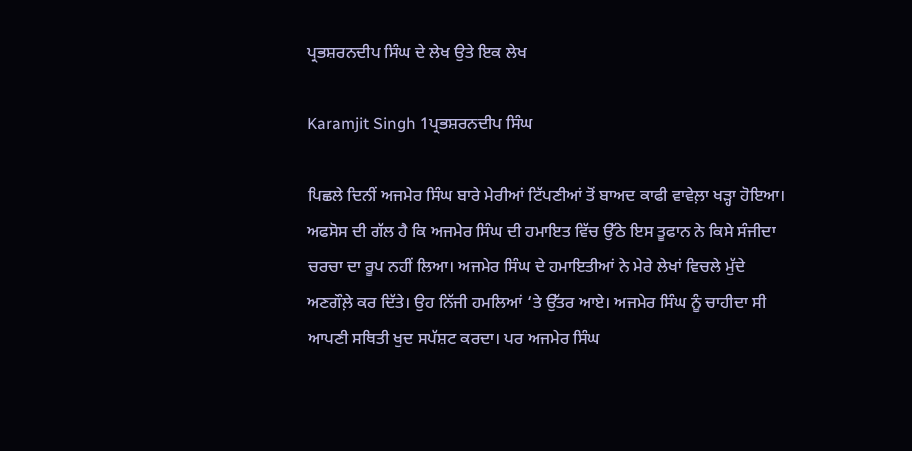ਪ੍ਰਭਸ਼ਰਨਦੀਪ ਸਿੰਘ ਦੇ ਲੇਖ ਉਤੇ ਇਕ ਲੇਖ

Karamjit Singh 1ਪ੍ਰਭਸ਼ਰਨਦੀਪ ਸਿੰਘ

ਪਿਛਲੇ ਦਿਨੀਂ ਅਜਮੇਰ ਸਿੰਘ ਬਾਰੇ ਮੇਰੀਆਂ ਟਿੱਪਣੀਆਂ ਤੋਂ ਬਾਅਦ ਕਾਫੀ ਵਾਵੇਲ਼ਾ ਖੜ੍ਹਾ ਹੋਇਆ। ਅਫਸੋਸ ਦੀ ਗੱਲ ਹੈ ਕਿ ਅਜਮੇਰ ਸਿੰਘ ਦੀ ਹਮਾਇਤ ਵਿੱਚ ਉੱਠੇ ਇਸ ਤੂਫਾਨ ਨੇ ਕਿਸੇ ਸੰਜੀਦਾ ਚਰਚਾ ਦਾ ਰੂਪ ਨਹੀਂ ਲਿਆ। ਅਜਮੇਰ ਸਿੰਘ ਦੇ ਹਮਾਇਤੀਆਂ ਨੇ ਮੇਰੇ ਲੇਖਾਂ ਵਿਚਲੇ ਮੁੱਦੇ ਅਣਗੌਲ਼ੇ ਕਰ ਦਿੱਤੇ। ਉਹ ਨਿੱਜੀ ਹਮਲਿਆਂ ‘ਤੇ ਉੱਤਰ ਆਏ। ਅਜਮੇਰ ਸਿੰਘ ਨੂੰ ਚਾਹੀਦਾ ਸੀ ਆਪਣੀ ਸਥਿਤੀ ਖੁਦ ਸਪੱਸ਼ਟ ਕਰਦਾ। ਪਰ ਅਜਮੇਰ ਸਿੰਘ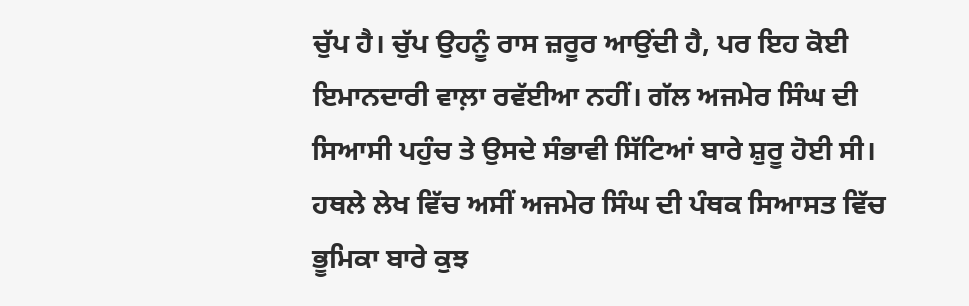ਚੁੱਪ ਹੈ। ਚੁੱਪ ਉਹਨੂੰ ਰਾਸ ਜ਼ਰੂਰ ਆਉਂਦੀ ਹੈ, ਪਰ ਇਹ ਕੋਈ ਇਮਾਨਦਾਰੀ ਵਾਲ਼ਾ ਰਵੱਈਆ ਨਹੀਂ। ਗੱਲ ਅਜਮੇਰ ਸਿੰਘ ਦੀ ਸਿਆਸੀ ਪਹੁੰਚ ਤੇ ਉਸਦੇ ਸੰਭਾਵੀ ਸਿੱਟਿਆਂ ਬਾਰੇ ਸ਼ੁਰੂ ਹੋਈ ਸੀ। ਹਥਲੇ ਲੇਖ ਵਿੱਚ ਅਸੀਂ ਅਜਮੇਰ ਸਿੰਘ ਦੀ ਪੰਥਕ ਸਿਆਸਤ ਵਿੱਚ ਭੂਮਿਕਾ ਬਾਰੇ ਕੁਝ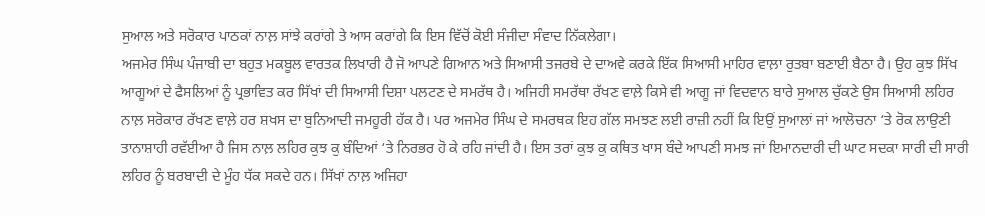ਸੁਆਲ ਅਤੇ ਸਰੋਕਾਰ ਪਾਠਕਾਂ ਨਾਲ਼ ਸਾਂਝੇ ਕਰਾਂਗੇ ਤੇ ਆਸ ਕਰਾਂਗੇ ਕਿ ਇਸ ਵਿੱਚੋਂ ਕੋਈ ਸੰਜੀਦਾ ਸੰਵਾਦ ਨਿੱਕਲੇਗਾ।
ਅਜਮੇਰ ਸਿੰਘ ਪੰਜਾਬੀ ਦਾ ਬਹੁਤ ਮਕਬੂਲ ਵਾਰਤਕ ਲਿਖਾਰੀ ਹੈ ਜੋ ਆਪਣੇ ਗਿਆਨ ਅਤੇ ਸਿਆਸੀ ਤਜਰਬੇ ਦੇ ਦਾਅਵੇ ਕਰਕੇ ਇੱਕ ਸਿਆਸੀ ਮਾਹਿਰ ਵਾਲ਼ਾ ਰੁਤਬਾ ਬਣਾਈ ਬੈਠਾ ਹੈ। ਉਹ ਕੁਝ ਸਿੱਖ ਆਗੂਆਂ ਦੇ ਫੈਸਲਿਆਂ ਨੂੰ ਪ੍ਰਭਾਵਿਤ ਕਰ ਸਿੱਖਾਂ ਦੀ ਸਿਆਸੀ ਦਿਸ਼ਾ ਪਲਟਣ ਦੇ ਸਮਰੱਥ ਹੈ। ਅਜਿਹੀ ਸਮਰੱਥਾ ਰੱਖਣ ਵਾਲ਼ੇ ਕਿਸੇ ਵੀ ਆਗੂ ਜਾਂ ਵਿਦਵਾਨ ਬਾਰੇ ਸੁਆਲ ਚੁੱਕਣੇ ਉਸ ਸਿਆਸੀ ਲਹਿਰ ਨਾਲ਼ ਸਰੋਕਾਰ ਰੱਖਣ ਵਾਲ਼ੇ ਹਰ ਸ਼ਖਸ ਦਾ ਬੁਨਿਆਦੀ ਜਮਹੂਰੀ ਹੱਕ ਹੈ। ਪਰ ਅਜਮੇਰ ਸਿੰਘ ਦੇ ਸਮਰਥਕ ਇਹ ਗੱਲ ਸਮਝਣ ਲਈ ਰਾਜ਼ੀ ਨਹੀਂ ਕਿ ਇਉਂ ਸੁਆਲਾਂ ਜਾਂ ਆਲੋਚਨਾ ‘ਤੇ ਰੋਕ ਲਾਉਣੀ ਤਾਨਾਸ਼ਾਹੀ ਰਵੱਈਆ ਹੈ ਜਿਸ ਨਾਲ਼ ਲਹਿਰ ਕੁਝ ਕੁ ਬੰਦਿਆਂ ‘ਤੇ ਨਿਰਭਰ ਹੋ ਕੇ ਰਹਿ ਜਾਂਦੀ ਹੈ। ਇਸ ਤਰਾਂ ਕੁਝ ਕੁ ਕਥਿਤ ਖਾਸ ਬੰਦੇ ਆਪਣੀ ਸਮਝ ਜਾਂ ਇਮਾਨਦਾਰੀ ਦੀ ਘਾਟ ਸਦਕਾ ਸਾਰੀ ਦੀ ਸਾਰੀ ਲਹਿਰ ਨੂੰ ਬਰਬਾਦੀ ਦੇ ਮੂੰਹ ਧੱਕ ਸਕਦੇ ਹਨ। ਸਿੱਖਾਂ ਨਾਲ਼ ਅਜਿਹਾ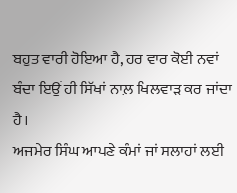ਬਹੁਤ ਵਾਰੀ ਹੋਇਆ ਹੈ, ਹਰ ਵਾਰ ਕੋਈ ਨਵਾਂ ਬੰਦਾ ਇਉਂ ਹੀ ਸਿੱਖਾਂ ਨਾਲ਼ ਖਿਲਵਾੜ ਕਰ ਜਾਂਦਾ ਹੈ।
ਅਜਮੇਰ ਸਿੰਘ ਆਪਣੇ ਕੰਮਾਂ ਜਾਂ ਸਲਾਹਾਂ ਲਈ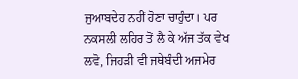ਜੁਆਬਦੇਹ ਨਹੀਂ ਹੋਣਾ ਚਾਹੁੰਦਾ। ਪਰ ਨਕਸਲੀ ਲਹਿਰ ਤੋਂ ਲੈ ਕੇ ਅੱਜ ਤੱਕ ਵੇਖ ਲਵੋ, ਜਿਹੜੀ ਵੀ ਜਥੇਬੰਦੀ ਅਜਮੇਰ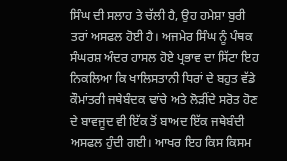ਸਿੰਘ ਦੀ ਸਲਾਹ ਤੇ ਚੱਲੀ ਹੈ, ਉਹ ਹਮੇਸ਼ਾ ਬੁਰੀ ਤਰਾਂ ਅਸਫਲ ਹੋਈ ਹੈ। ਅਜਮੇਰ ਸਿੰਘ ਨੂੰ ਪੰਥਕ ਸੰਘਰਸ਼ ਅੰਦਰ ਹਾਸਲ ਹੋਏ ਪ੍ਰਭਾਵ ਦਾ ਸਿੱਟਾ ਇਹ ਨਿਕਲਿਆ ਕਿ ਖਾਲਿਸਤਾਨੀ ਧਿਰਾਂ ਦੇ ਬਹੁਤ ਵੱਡੇ ਕੌਮਾਂਤਰੀ ਜਥੇਬੰਦਕ ਢਾਂਚੇ ਅਤੇ ਲੋੜੀਂਦੇ ਸਰੋਤ ਹੋਣ ਦੇ ਬਾਵਜੂਦ ਵੀ ਇੱਕ ਤੋਂ ਬਾਅਦ ਇੱਕ ਜਥੇਬੰਦੀ ਅਸਫਲ ਹੁੰਦੀ ਗਈ। ਆਖਰ ਇਹ ਕਿਸ ਕਿਸਮ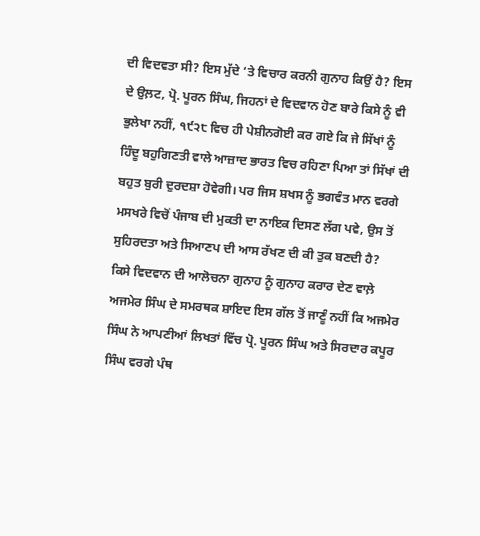ਦੀ ਵਿਦਵਤਾ ਸੀ? ਇਸ ਮੁੱਦੇ ‘ਤੇ ਵਿਚਾਰ ਕਰਨੀ ਗੁਨਾਹ ਕਿਉਂ ਹੈ? ਇਸ ਦੇ ਉਲ਼ਟ, ਪ੍ਰੋ. ਪੂਰਨ ਸਿੰਘ, ਜਿਹਨਾਂ ਦੇ ਵਿਦਵਾਨ ਹੋਣ ਬਾਰੇ ਕਿਸੇ ਨੂੰ ਵੀ ਭੁਲੇਖਾ ਨਹੀਂ, ੧੯੨੮ ਵਿਚ ਹੀ ਪੇਸ਼ੀਨਗੋਈ ਕਰ ਗਏ ਕਿ ਜੇ ਸਿੱਖਾਂ ਨੂੰ ਹਿੰਦੂ ਬਹੁਗਿਣਤੀ ਵਾਲੇ ਆਜ਼ਾਦ ਭਾਰਤ ਵਿਚ ਰਹਿਣਾ ਪਿਆ ਤਾਂ ਸਿੱਖਾਂ ਦੀ ਬਹੁਤ ਬੁਰੀ ਦੁਰਦਸ਼ਾ ਹੋਵੇਗੀ। ਪਰ ਜਿਸ ਸ਼ਖਸ ਨੂੰ ਭਗਵੰਤ ਮਾਨ ਵਰਗੇ ਮਸਖਰੇ ਵਿਚੋਂ ਪੰਜਾਬ ਦੀ ਮੁਕਤੀ ਦਾ ਨਾਇਕ ਦਿਸਣ ਲੱਗ ਪਵੇ, ਉਸ ਤੋਂ ਸੁਹਿਰਦਤਾ ਅਤੇ ਸਿਆਣਪ ਦੀ ਆਸ ਰੱਖਣ ਦੀ ਕੀ ਤੁਕ ਬਣਦੀ ਹੈ?
ਕਿਸੇ ਵਿਦਵਾਨ ਦੀ ਆਲੋਚਨਾ ਗੁਨਾਹ ਨੂੰ ਗੁਨਾਹ ਕਰਾਰ ਦੇਣ ਵਾਲ਼ੇ ਅਜਮੇਰ ਸਿੰਘ ਦੇ ਸਮਰਥਕ ਸ਼ਾਇਦ ਇਸ ਗੱਲ ਤੋਂ ਜਾਣੂੰ ਨਹੀਂ ਕਿ ਅਜਮੇਰ ਸਿੰਘ ਨੇ ਆਪਣੀਆਂ ਲਿਖਤਾਂ ਵਿੱਚ ਪ੍ਰੋ. ਪੂਰਨ ਸਿੰਘ ਅਤੇ ਸਿਰਦਾਰ ਕਪੂਰ ਸਿੰਘ ਵਰਗੇ ਪੰਥ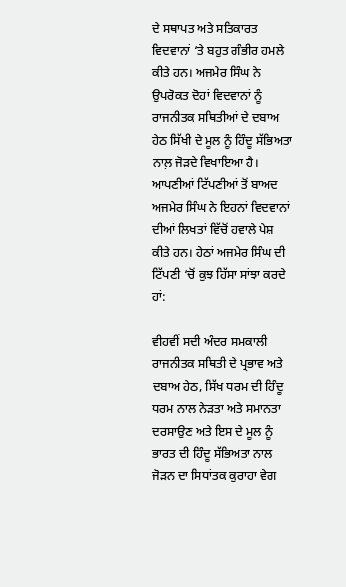ਦੇ ਸਥਾਪਤ ਅਤੇ ਸਤਿਕਾਰਤ ਵਿਦਵਾਨਾਂ ‘ਤੇ ਬਹੁਤ ਗੰਭੀਰ ਹਮਲੇ ਕੀਤੇ ਹਨ। ਅਜਮੇਰ ਸਿੰਘ ਨੇ ਉਪਰੋਕਤ ਦੋਹਾਂ ਵਿਦਵਾਨਾਂ ਨੂੰ ਰਾਜਨੀਤਕ ਸਥਿਤੀਆਂ ਦੇ ਦਬਾਅ ਹੇਠ ਸਿੱਖੀ ਦੇ ਮੂਲ ਨੂੰ ਹਿੰਦੂ ਸੱਭਿਅਤਾ ਨਾਲ਼ ਜੋੜਦੇ ਵਿਖਾਇਆ ਹੈ। ਆਪਣੀਆਂ ਟਿੱਪਣੀਆਂ ਤੋਂ ਬਾਅਦ ਅਜਮੇਰ ਸਿੰਘ ਨੇ ਇਹਨਾਂ ਵਿਦਵਾਨਾਂ ਦੀਆਂ ਲਿਖਤਾਂ ਵਿੱਚੋਂ ਹਵਾਲੇ ਪੇਸ਼ ਕੀਤੇ ਹਨ। ਹੇਠਾਂ ਅਜਮੇਰ ਸਿੰਘ ਦੀ ਟਿੱਪਣੀ ‘ਚੋਂ ਕੁਝ ਹਿੱਸਾ ਸਾਂਝਾ ਕਰਦੇ ਹਾਂ:

ਵੀਹਵੀਂ ਸਦੀ ਅੰਦਰ ਸਮਕਾਲੀ ਰਾਜਨੀਤਕ ਸਥਿਤੀ ਦੇ ਪ੍ਰਭਾਵ ਅਤੇ ਦਬਾਅ ਹੇਠ, ਸਿੱਖ ਧਰਮ ਦੀ ਹਿੰਦੂ ਧਰਮ ਨਾਲ ਨੇੜਤਾ ਅਤੇ ਸਮਾਨਤਾ ਦਰਸਾਉਣ ਅਤੇ ਇਸ ਦੇ ਮੂਲ ਨੂੰ ਭਾਰਤ ਦੀ ਹਿੰਦੂ ਸੱਭਿਅਤਾ ਨਾਲ ਜੋੜਨ ਦਾ ਸਿਧਾਂਤਕ ਕੁਰਾਹਾ ਵੇਗ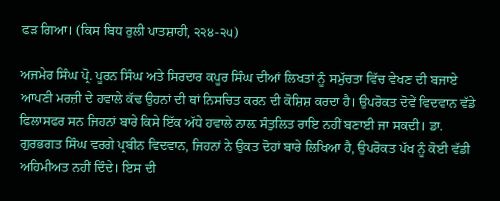ਫੜ ਗਿਆ। (ਕਿਸ ਬਿਧ ਰੁਲੀ ਪਾਤਸ਼ਾਹੀ, ੨੨੪-੨੫)

ਅਜਮੇਰ ਸਿੰਘ ਪ੍ਰੋ. ਪੂਰਨ ਸਿੰਘ ਅਤੇ ਸਿਰਦਾਰ ਕਪੂਰ ਸਿੰਘ ਦੀਆਂ ਲਿਖਤਾਂ ਨੂੰ ਸਮੁੱਚਤਾ ਵਿੱਚ ਵੇਖਣ ਦੀ ਬਜਾਏ ਆਪਣੀ ਮਰਜ਼ੀ ਦੇ ਹਵਾਲੇ ਕੱਢ ਉਹਨਾਂ ਦੀ ਥਾਂ ਨਿਸਚਿਤ ਕਰਨ ਦੀ ਕੋਸ਼ਿਸ਼ ਕਰਦਾ ਹੈ। ਉਪਰੋਕਤ ਦੋਵੇਂ ਵਿਦਵਾਨ ਵੱਡੇ ਫਿਲਾਸਫਰ ਸਨ ਜਿਹਨਾਂ ਬਾਰੇ ਕਿਸੇ ਇੱਕ ਅੱਧੇ ਹਵਾਲੇ ਨਾਲ਼ ਸੰਤੁਲਿਤ ਰਾਇ ਨਹੀਂ ਬਣਾਈ ਜਾ ਸਕਦੀ। ਡਾ. ਗੁਰਭਗਤ ਸਿੰਘ ਵਰਗੇ ਪ੍ਰਬੀਨ ਵਿਦਵਾਨ, ਜਿਹਨਾਂ ਨੇ ਉਕਤ ਦੋਹਾਂ ਬਾਰੇ ਲਿਖਿਆ ਹੈ, ਉਪਰੋਕਤ ਪੱਖ ਨੂੰ ਕੋਈ ਵੱਡੀ ਅਹਿਮੀਅਤ ਨਹੀਂ ਦਿੰਦੇ। ਇਸ ਦੀ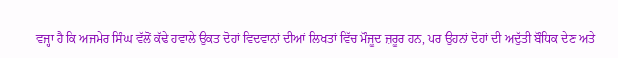ਵਜ੍ਹਾ ਹੈ ਕਿ ਅਜਮੇਰ ਸਿੰਘ ਵੱਲੋਂ ਕੱਢੇ ਹਵਾਲੇ ਉਕਤ ਦੋਹਾਂ ਵਿਦਵਾਨਾਂ ਦੀਆਂ ਲਿਖਤਾਂ ਵਿੱਚ ਮੌਜੂਦ ਜ਼ਰੂਰ ਹਨ, ਪਰ ਉਹਨਾਂ ਦੋਹਾਂ ਦੀ ਅਦੁੱਤੀ ਬੌਧਿਕ ਦੇਣ ਅਤੇ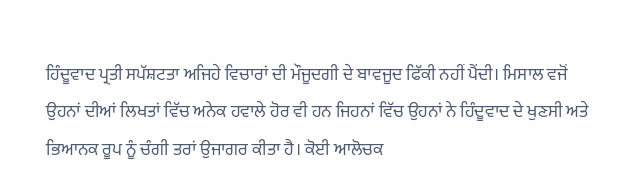ਹਿੰਦੂਵਾਦ ਪ੍ਰਤੀ ਸਪੱਸ਼ਟਤਾ ਅਜਿਹੇ ਵਿਚਾਰਾਂ ਦੀ ਮੌਜੂਦਗੀ ਦੇ ਬਾਵਜੂਦ ਫਿੱਕੀ ਨਹੀਂ ਪੈਂਦੀ। ਮਿਸਾਲ ਵਜੋਂ ਉਹਨਾਂ ਦੀਆਂ ਲਿਖਤਾਂ ਵਿੱਚ ਅਨੇਕ ਹਵਾਲੇ ਹੋਰ ਵੀ ਹਨ ਜਿਹਨਾਂ ਵਿੱਚ ਉਹਨਾਂ ਨੇ ਹਿੰਦੂਵਾਦ ਦੇ ਖੁਣਸੀ ਅਤੇ ਭਿਆਨਕ ਰੂਪ ਨੂੰ ਚੰਗੀ ਤਰਾਂ ਉਜਾਗਰ ਕੀਤਾ ਹੈ। ਕੋਈ ਆਲੋਚਕ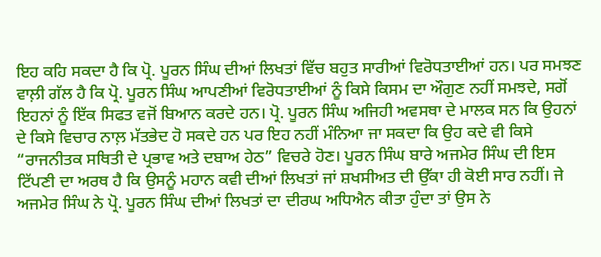ਇਹ ਕਹਿ ਸਕਦਾ ਹੈ ਕਿ ਪ੍ਰੋ. ਪੂਰਨ ਸਿੰਘ ਦੀਆਂ ਲਿਖਤਾਂ ਵਿੱਚ ਬਹੁਤ ਸਾਰੀਆਂ ਵਿਰੋਧਤਾਈਆਂ ਹਨ। ਪਰ ਸਮਝਣ ਵਾਲ਼ੀ ਗੱਲ ਹੈ ਕਿ ਪ੍ਰੋ. ਪੂਰਨ ਸਿੰਘ ਆਪਣੀਆਂ ਵਿਰੋਧਤਾਈਆਂ ਨੂੰ ਕਿਸੇ ਕਿਸਮ ਦਾ ਔਗੁਣ ਨਹੀਂ ਸਮਝਦੇ, ਸਗੋਂ ਇਹਨਾਂ ਨੂੰ ਇੱਕ ਸਿਫਤ ਵਜੋਂ ਬਿਆਨ ਕਰਦੇ ਹਨ। ਪ੍ਰੋ. ਪੂਰਨ ਸਿੰਘ ਅਜਿਹੀ ਅਵਸਥਾ ਦੇ ਮਾਲਕ ਸਨ ਕਿ ਉਹਨਾਂ ਦੇ ਕਿਸੇ ਵਿਚਾਰ ਨਾਲ਼ ਮੱਤਭੇਦ ਹੋ ਸਕਦੇ ਹਨ ਪਰ ਇਹ ਨਹੀਂ ਮੰਨਿਆ ਜਾ ਸਕਦਾ ਕਿ ਉਹ ਕਦੇ ਵੀ ਕਿਸੇ “ਰਾਜਨੀਤਕ ਸਥਿਤੀ ਦੇ ਪ੍ਰਭਾਵ ਅਤੇ ਦਬਾਅ ਹੇਠ” ਵਿਚਰੇ ਹੋਣ। ਪੂਰਨ ਸਿੰਘ ਬਾਰੇ ਅਜਮੇਰ ਸਿੰਘ ਦੀ ਇਸ ਟਿੱਪਣੀ ਦਾ ਅਰਥ ਹੈ ਕਿ ਉਸਨੂੰ ਮਹਾਨ ਕਵੀ ਦੀਆਂ ਲਿਖਤਾਂ ਜਾਂ ਸ਼ਖਸੀਅਤ ਦੀ ਉੱਕਾ ਹੀ ਕੋਈ ਸਾਰ ਨਹੀਂ। ਜੇ ਅਜਮੇਰ ਸਿੰਘ ਨੇ ਪ੍ਰੋ. ਪੂਰਨ ਸਿੰਘ ਦੀਆਂ ਲਿਖਤਾਂ ਦਾ ਦੀਰਘ ਅਧਿਐਨ ਕੀਤਾ ਹੁੰਦਾ ਤਾਂ ਉਸ ਨੇ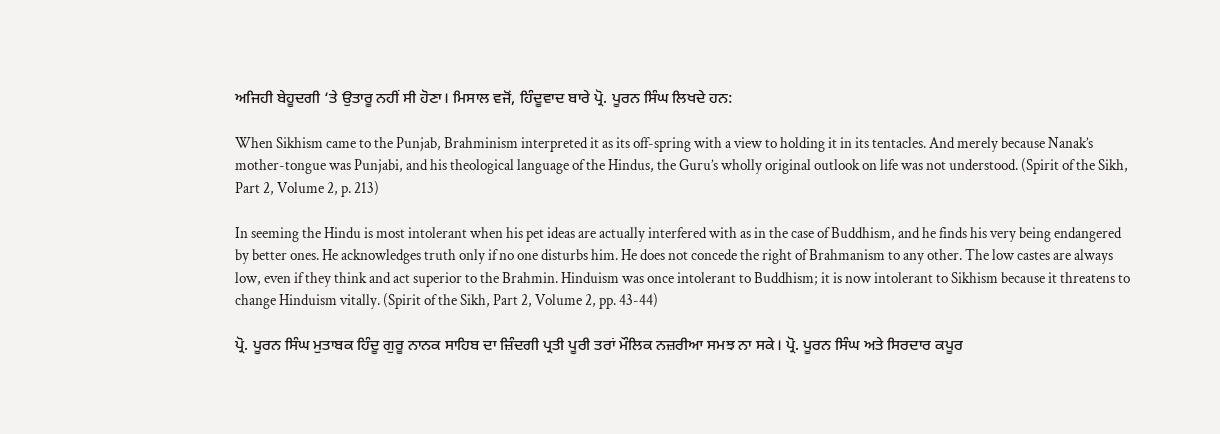ਅਜਿਹੀ ਬੇਹੂਦਗੀ ‘ਤੇ ਉਤਾਰੂ ਨਹੀਂ ਸੀ ਹੋਣਾ। ਮਿਸਾਲ ਵਜੋਂ, ਹਿੰਦੂਵਾਦ ਬਾਰੇ ਪ੍ਰੋ. ਪੂਰਨ ਸਿੰਘ ਲਿਖਦੇ ਹਨ:

When Sikhism came to the Punjab, Brahminism interpreted it as its off-spring with a view to holding it in its tentacles. And merely because Nanak’s mother-tongue was Punjabi, and his theological language of the Hindus, the Guru’s wholly original outlook on life was not understood. (Spirit of the Sikh, Part 2, Volume 2, p. 213)

In seeming the Hindu is most intolerant when his pet ideas are actually interfered with as in the case of Buddhism, and he finds his very being endangered by better ones. He acknowledges truth only if no one disturbs him. He does not concede the right of Brahmanism to any other. The low castes are always low, even if they think and act superior to the Brahmin. Hinduism was once intolerant to Buddhism; it is now intolerant to Sikhism because it threatens to change Hinduism vitally. (Spirit of the Sikh, Part 2, Volume 2, pp. 43-44)

ਪ੍ਰੋ. ਪੂਰਨ ਸਿੰਘ ਮੁਤਾਬਕ ਹਿੰਦੂ ਗੁਰੂ ਨਾਨਕ ਸਾਹਿਬ ਦਾ ਜ਼ਿੰਦਗੀ ਪ੍ਰਤੀ ਪੂਰੀ ਤਰਾਂ ਮੌਲਿਕ ਨਜ਼ਰੀਆ ਸਮਝ ਨਾ ਸਕੇ। ਪ੍ਰੋ. ਪੂਰਨ ਸਿੰਘ ਅਤੇ ਸਿਰਦਾਰ ਕਪੂਰ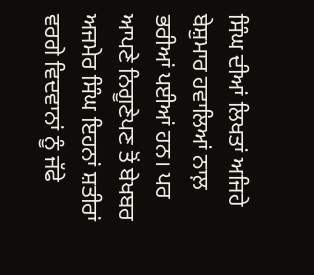ਸਿੰਘ ਦੀਆਂ ਲਿਖਤਾਂ ਅਜਿਹੇ ਬੇਸ਼ੁਮਾਰ ਹਵਾਲਿਆਂ ਨਾਲ਼ ਭਰੀਆਂ ਪਈਆਂ ਹਨ। ਪਰ ਆਪਣੇ ਨਿਗੂਣੇਪਣ ਤੋਂ ਬੇਖਬਰ ਅਜਮੇਰ ਸਿੰਘ ਇਹਨਾਂ ਸ਼ਤੀਰਾਂ ਵਰਗੇ ਵਿਦਵਾਨਾਂ ਨੂੰ ਜੱਫੇ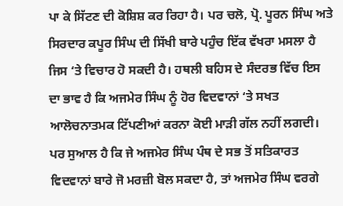ਪਾ ਕੇ ਸਿੱਟਣ ਦੀ ਕੋਸ਼ਿਸ਼ ਕਰ ਰਿਹਾ ਹੈ। ਪਰ ਚਲੋ, ਪ੍ਰੋ. ਪੂਰਨ ਸਿੰਘ ਅਤੇ ਸਿਰਦਾਰ ਕਪੂਰ ਸਿੰਘ ਦੀ ਸਿੱਖੀ ਬਾਰੇ ਪਹੁੰਚ ਇੱਕ ਵੱਖਰਾ ਮਸਲਾ ਹੈ ਜਿਸ ‘ਤੇ ਵਿਚਾਰ ਹੋ ਸਕਦੀ ਹੈ। ਹਥਲੀ ਬਹਿਸ ਦੇ ਸੰਦਰਭ ਵਿੱਚ ਇਸ ਦਾ ਭਾਵ ਹੈ ਕਿ ਅਜਮੇਰ ਸਿੰਘ ਨੂੰ ਹੋਰ ਵਿਦਵਾਨਾਂ ‘ਤੇ ਸਖਤ ਆਲੋਚਨਾਤਮਕ ਟਿੱਪਣੀਆਂ ਕਰਨਾ ਕੋਈ ਮਾੜੀ ਗੱਲ ਨਹੀਂ ਲਗਦੀ। ਪਰ ਸੁਆਲ ਹੈ ਕਿ ਜੇ ਅਜਮੇਰ ਸਿੰਘ ਪੰਥ ਦੇ ਸਭ ਤੋਂ ਸਤਿਕਾਰਤ ਵਿਦਵਾਨਾਂ ਬਾਰੇ ਜੋ ਮਰਜ਼ੀ ਬੋਲ ਸਕਦਾ ਹੈ, ਤਾਂ ਅਜਮੇਰ ਸਿੰਘ ਵਰਗੇ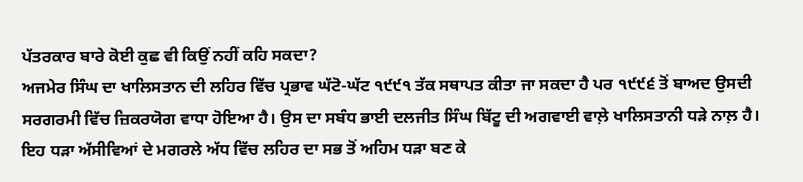ਪੱਤਰਕਾਰ ਬਾਰੇ ਕੋਈ ਕੁਛ ਵੀ ਕਿਉਂ ਨਹੀਂ ਕਹਿ ਸਕਦਾ?
ਅਜਮੇਰ ਸਿੰਘ ਦਾ ਖਾਲਿਸਤਾਨ ਦੀ ਲਹਿਰ ਵਿੱਚ ਪ੍ਰਭਾਵ ਘੱਟੋ-ਘੱਟ ੧੯੯੧ ਤੱਕ ਸਥਾਪਤ ਕੀਤਾ ਜਾ ਸਕਦਾ ਹੈ ਪਰ ੧੯੯੬ ਤੋਂ ਬਾਅਦ ਉਸਦੀ ਸਰਗਰਮੀ ਵਿੱਚ ਜ਼ਿਕਰਯੋਗ ਵਾਧਾ ਹੋਇਆ ਹੈ। ਉਸ ਦਾ ਸਬੰਧ ਭਾਈ ਦਲਜੀਤ ਸਿੰਘ ਬਿੱਟੂ ਦੀ ਅਗਵਾਈ ਵਾਲ਼ੇ ਖਾਲਿਸਤਾਨੀ ਧੜੇ ਨਾਲ਼ ਹੈ। ਇਹ ਧੜਾ ਅੱਸੀਵਿਆਂ ਦੇ ਮਗਰਲੇ ਅੱਧ ਵਿੱਚ ਲਹਿਰ ਦਾ ਸਭ ਤੋਂ ਅਹਿਮ ਧੜਾ ਬਣ ਕੇ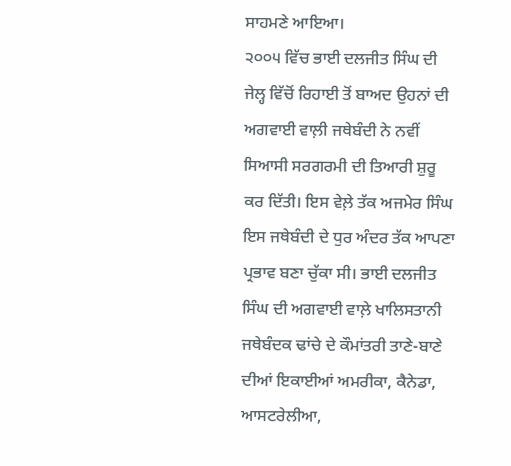ਸਾਹਮਣੇ ਆਇਆ।
੨੦੦੫ ਵਿੱਚ ਭਾਈ ਦਲਜੀਤ ਸਿੰਘ ਦੀ ਜੇਲ੍ਹ ਵਿੱਚੋਂ ਰਿਹਾਈ ਤੋਂ ਬਾਅਦ ਉਹਨਾਂ ਦੀ ਅਗਵਾਈ ਵਾਲ਼ੀ ਜਥੇਬੰਦੀ ਨੇ ਨਵੀਂ ਸਿਆਸੀ ਸਰਗਰਮੀ ਦੀ ਤਿਆਰੀ ਸ਼ੁਰੂ ਕਰ ਦਿੱਤੀ। ਇਸ ਵੇਲ਼ੇ ਤੱਕ ਅਜਮੇਰ ਸਿੰਘ ਇਸ ਜਥੇਬੰਦੀ ਦੇ ਧੁਰ ਅੰਦਰ ਤੱਕ ਆਪਣਾ ਪ੍ਰਭਾਵ ਬਣਾ ਚੁੱਕਾ ਸੀ। ਭਾਈ ਦਲਜੀਤ ਸਿੰਘ ਦੀ ਅਗਵਾਈ ਵਾਲ਼ੇ ਖਾਲਿਸਤਾਨੀ ਜਥੇਬੰਦਕ ਢਾਂਚੇ ਦੇ ਕੌਮਾਂਤਰੀ ਤਾਣੇ-ਬਾਣੇ ਦੀਆਂ ਇਕਾਈਆਂ ਅਮਰੀਕਾ, ਕੈਨੇਡਾ, ਆਸਟਰੇਲੀਆ,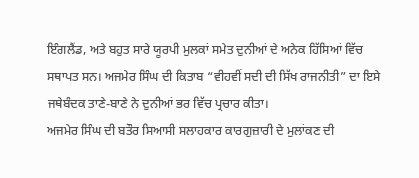ਇੰਗਲੈਂਡ, ਅਤੇ ਬਹੁਤ ਸਾਰੇ ਯੂਰਪੀ ਮੁਲਕਾਂ ਸਮੇਤ ਦੁਨੀਆਂ ਦੇ ਅਨੇਕ ਹਿੱਸਿਆਂ ਵਿੱਚ ਸਥਾਪਤ ਸਨ। ਅਜਮੇਰ ਸਿੰਘ ਦੀ ਕਿਤਾਬ “ਵੀਹਵੀਂ ਸਦੀ ਦੀ ਸਿੱਖ ਰਾਜਨੀਤੀ” ਦਾ ਇਸੇ ਜਥੇਬੰਦਕ ਤਾਣੇ-ਬਾਣੇ ਨੇ ਦੁਨੀਆਂ ਭਰ ਵਿੱਚ ਪ੍ਰਚਾਰ ਕੀਤਾ।
ਅਜਮੇਰ ਸਿੰਘ ਦੀ ਬਤੌਰ ਸਿਆਸੀ ਸਲਾਹਕਾਰ ਕਾਰਗੁਜ਼ਾਰੀ ਦੇ ਮੁਲਾਂਕਣ ਦੀ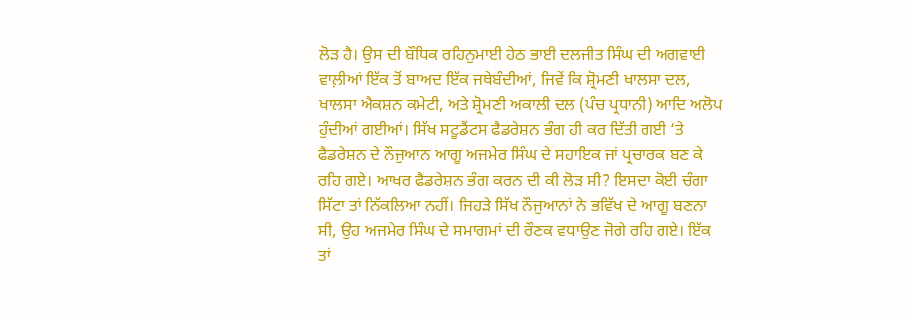ਲੋੜ ਹੈ। ਉਸ ਦੀ ਬੌਧਿਕ ਰਹਿਨੁਮਾਈ ਹੇਠ ਭਾਈ ਦਲਜੀਤ ਸਿੰਘ ਦੀ ਅਗਵਾਈ ਵਾਲ਼ੀਆਂ ਇੱਕ ਤੋਂ ਬਾਅਦ ਇੱਕ ਜਥੇਬੰਦੀਆਂ, ਜਿਵੇਂ ਕਿ ਸ਼੍ਰੋਮਣੀ ਖਾਲਸਾ ਦਲ, ਖਾਲਸਾ ਐਕਸ਼ਨ ਕਮੇਟੀ, ਅਤੇ ਸ਼੍ਰੋਮਣੀ ਅਕਾਲੀ ਦਲ (ਪੰਚ ਪ੍ਰਧਾਨੀ) ਆਦਿ ਅਲੋਪ ਹੁੰਦੀਆਂ ਗਈਆਂ। ਸਿੱਖ ਸਟੂਡੈਂਟਸ ਫੈਡਰੇਸ਼ਨ ਭੰਗ ਹੀ ਕਰ ਦਿੱਤੀ ਗਈ ‘ਤੇ ਫੈਡਰੇਸ਼ਨ ਦੇ ਨੌਜੁਆਨ ਆਗੂ ਅਜਮੇਰ ਸਿੰਘ ਦੇ ਸਹਾਇਕ ਜਾਂ ਪ੍ਰਚਾਰਕ ਬਣ ਕੇ ਰਹਿ ਗਏ। ਆਖਰ ਫੈਡਰੇਸ਼ਨ ਭੰਗ ਕਰਨ ਦੀ ਕੀ ਲੋੜ ਸੀ? ਇਸਦਾ ਕੋਈ ਚੰਗਾ ਸਿੱਟਾ ਤਾਂ ਨਿੱਕਲਿਆ ਨਹੀਂ। ਜਿਹੜੇ ਸਿੱਖ ਨੌਜੁਆਨਾਂ ਨੇ ਭਵਿੱਖ ਦੇ ਆਗੂ ਬਣਨਾ ਸੀ, ਉਹ ਅਜਮੇਰ ਸਿੰਘ ਦੇ ਸਮਾਗਮਾਂ ਦੀ ਰੌਣਕ ਵਧਾਉਣ ਜੋਗੇ ਰਹਿ ਗਏ। ਇੱਕ ਤਾਂ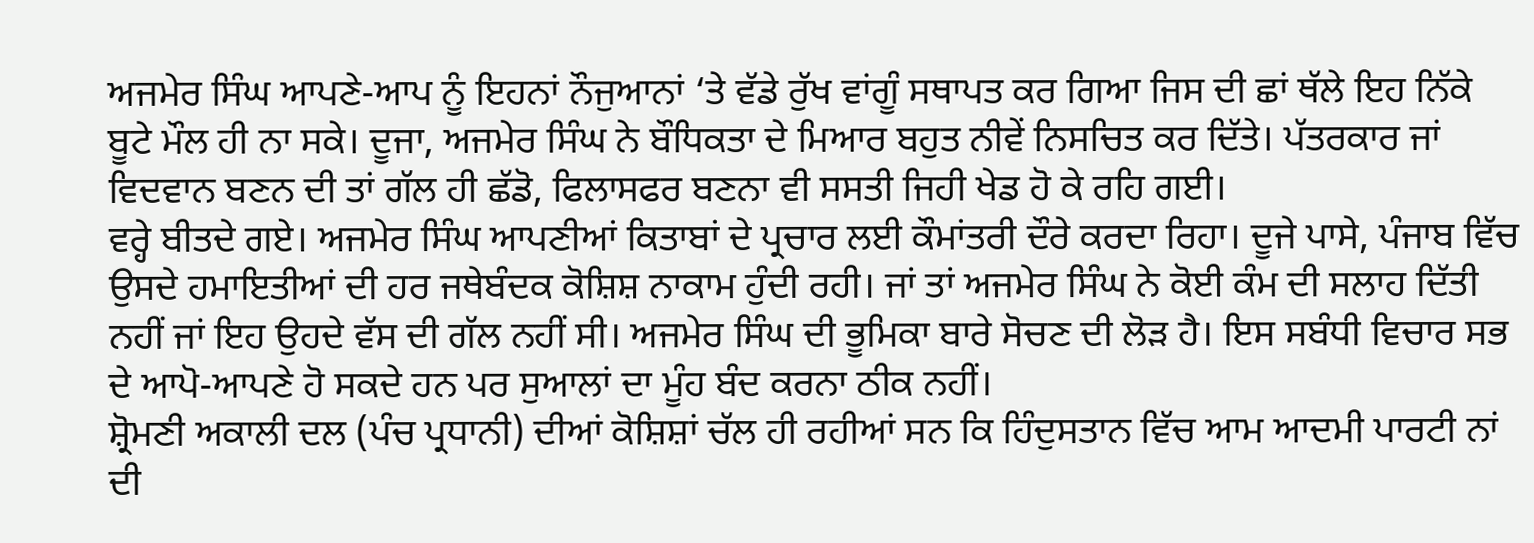ਅਜਮੇਰ ਸਿੰਘ ਆਪਣੇ-ਆਪ ਨੂੰ ਇਹਨਾਂ ਨੌਜੁਆਨਾਂ ‘ਤੇ ਵੱਡੇ ਰੁੱਖ ਵਾਂਗੂੰ ਸਥਾਪਤ ਕਰ ਗਿਆ ਜਿਸ ਦੀ ਛਾਂ ਥੱਲੇ ਇਹ ਨਿੱਕੇ ਬੂਟੇ ਮੌਲ ਹੀ ਨਾ ਸਕੇ। ਦੂਜਾ, ਅਜਮੇਰ ਸਿੰਘ ਨੇ ਬੌਧਿਕਤਾ ਦੇ ਮਿਆਰ ਬਹੁਤ ਨੀਵੇਂ ਨਿਸਚਿਤ ਕਰ ਦਿੱਤੇ। ਪੱਤਰਕਾਰ ਜਾਂ ਵਿਦਵਾਨ ਬਣਨ ਦੀ ਤਾਂ ਗੱਲ ਹੀ ਛੱਡੋ, ਫਿਲਾਸਫਰ ਬਣਨਾ ਵੀ ਸਸਤੀ ਜਿਹੀ ਖੇਡ ਹੋ ਕੇ ਰਹਿ ਗਈ।
ਵਰ੍ਹੇ ਬੀਤਦੇ ਗਏ। ਅਜਮੇਰ ਸਿੰਘ ਆਪਣੀਆਂ ਕਿਤਾਬਾਂ ਦੇ ਪ੍ਰਚਾਰ ਲਈ ਕੌਮਾਂਤਰੀ ਦੌਰੇ ਕਰਦਾ ਰਿਹਾ। ਦੂਜੇ ਪਾਸੇ, ਪੰਜਾਬ ਵਿੱਚ ਉਸਦੇ ਹਮਾਇਤੀਆਂ ਦੀ ਹਰ ਜਥੇਬੰਦਕ ਕੋਸ਼ਿਸ਼ ਨਾਕਾਮ ਹੁੰਦੀ ਰਹੀ। ਜਾਂ ਤਾਂ ਅਜਮੇਰ ਸਿੰਘ ਨੇ ਕੋਈ ਕੰਮ ਦੀ ਸਲਾਹ ਦਿੱਤੀ ਨਹੀਂ ਜਾਂ ਇਹ ਉਹਦੇ ਵੱਸ ਦੀ ਗੱਲ ਨਹੀਂ ਸੀ। ਅਜਮੇਰ ਸਿੰਘ ਦੀ ਭੂਮਿਕਾ ਬਾਰੇ ਸੋਚਣ ਦੀ ਲੋੜ ਹੈ। ਇਸ ਸਬੰਧੀ ਵਿਚਾਰ ਸਭ ਦੇ ਆਪੋ-ਆਪਣੇ ਹੋ ਸਕਦੇ ਹਨ ਪਰ ਸੁਆਲਾਂ ਦਾ ਮੂੰਹ ਬੰਦ ਕਰਨਾ ਠੀਕ ਨਹੀਂ।
ਸ਼੍ਰੋਮਣੀ ਅਕਾਲੀ ਦਲ (ਪੰਚ ਪ੍ਰਧਾਨੀ) ਦੀਆਂ ਕੋਸ਼ਿਸ਼ਾਂ ਚੱਲ ਹੀ ਰਹੀਆਂ ਸਨ ਕਿ ਹਿੰਦੁਸਤਾਨ ਵਿੱਚ ਆਮ ਆਦਮੀ ਪਾਰਟੀ ਨਾਂ ਦੀ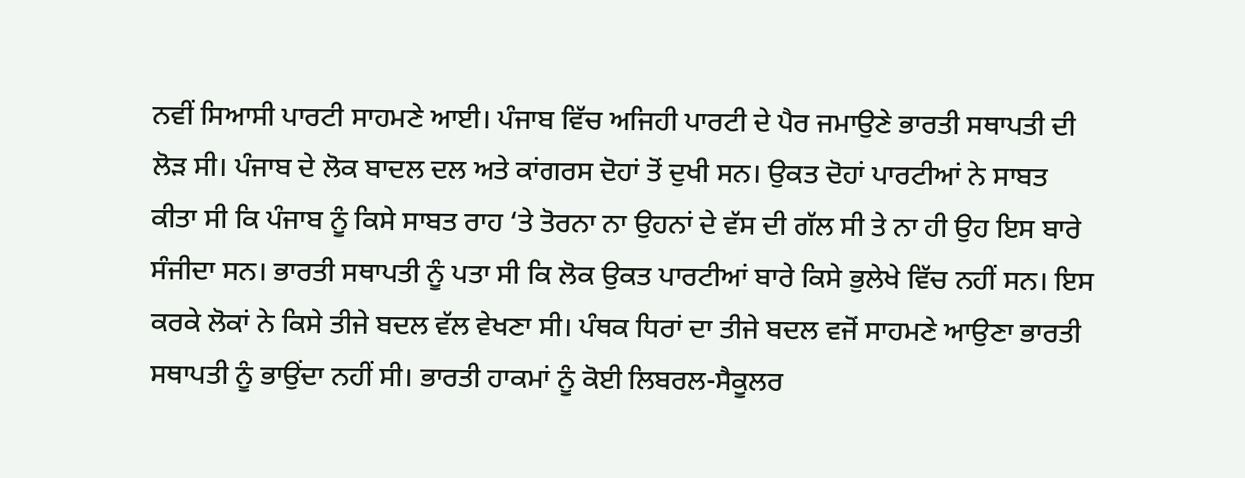ਨਵੀਂ ਸਿਆਸੀ ਪਾਰਟੀ ਸਾਹਮਣੇ ਆਈ। ਪੰਜਾਬ ਵਿੱਚ ਅਜਿਹੀ ਪਾਰਟੀ ਦੇ ਪੈਰ ਜਮਾਉਣੇ ਭਾਰਤੀ ਸਥਾਪਤੀ ਦੀ ਲੋੜ ਸੀ। ਪੰਜਾਬ ਦੇ ਲੋਕ ਬਾਦਲ ਦਲ ਅਤੇ ਕਾਂਗਰਸ ਦੋਹਾਂ ਤੋਂ ਦੁਖੀ ਸਨ। ਉਕਤ ਦੋਹਾਂ ਪਾਰਟੀਆਂ ਨੇ ਸਾਬਤ ਕੀਤਾ ਸੀ ਕਿ ਪੰਜਾਬ ਨੂੰ ਕਿਸੇ ਸਾਬਤ ਰਾਹ ‘ਤੇ ਤੋਰਨਾ ਨਾ ਉਹਨਾਂ ਦੇ ਵੱਸ ਦੀ ਗੱਲ ਸੀ ਤੇ ਨਾ ਹੀ ਉਹ ਇਸ ਬਾਰੇ ਸੰਜੀਦਾ ਸਨ। ਭਾਰਤੀ ਸਥਾਪਤੀ ਨੂੰ ਪਤਾ ਸੀ ਕਿ ਲੋਕ ਉਕਤ ਪਾਰਟੀਆਂ ਬਾਰੇ ਕਿਸੇ ਭੁਲੇਖੇ ਵਿੱਚ ਨਹੀਂ ਸਨ। ਇਸ ਕਰਕੇ ਲੋਕਾਂ ਨੇ ਕਿਸੇ ਤੀਜੇ ਬਦਲ ਵੱਲ ਵੇਖਣਾ ਸੀ। ਪੰਥਕ ਧਿਰਾਂ ਦਾ ਤੀਜੇ ਬਦਲ ਵਜੋਂ ਸਾਹਮਣੇ ਆਉਣਾ ਭਾਰਤੀ ਸਥਾਪਤੀ ਨੂੰ ਭਾਉਂਦਾ ਨਹੀਂ ਸੀ। ਭਾਰਤੀ ਹਾਕਮਾਂ ਨੂੰ ਕੋਈ ਲਿਬਰਲ-ਸੈਕੂਲਰ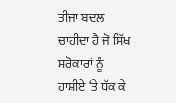ਤੀਜਾ ਬਦਲ ਚਾਹੀਦਾ ਹੈ ਜੋ ਸਿੱਖ ਸਰੋਕਾਰਾਂ ਨੂੰ ਹਾਸ਼ੀਏ ‘ਤੇ ਧੱਕ ਕੇ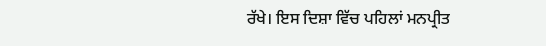ਰੱਖੇ। ਇਸ ਦਿਸ਼ਾ ਵਿੱਚ ਪਹਿਲਾਂ ਮਨਪ੍ਰੀਤ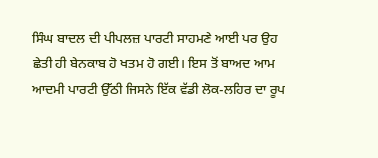ਸਿੰਘ ਬਾਦਲ ਦੀ ਪੀਪਲਜ਼ ਪਾਰਟੀ ਸਾਹਮਣੇ ਆਈ ਪਰ ਉਹ ਛੇਤੀ ਹੀ ਬੇਨਕਾਬ ਹੋ ਖਤਮ ਹੋ ਗਈ। ਇਸ ਤੋਂ ਬਾਅਦ ਆਮ ਆਦਮੀ ਪਾਰਟੀ ਉੱਠੀ ਜਿਸਨੇ ਇੱਕ ਵੱਡੀ ਲੋਕ-ਲਹਿਰ ਦਾ ਰੂਪ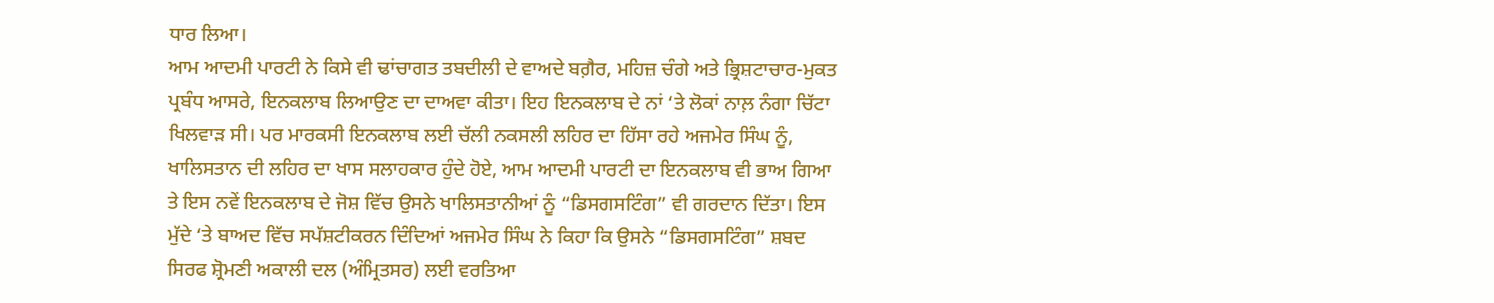ਧਾਰ ਲਿਆ।
ਆਮ ਆਦਮੀ ਪਾਰਟੀ ਨੇ ਕਿਸੇ ਵੀ ਢਾਂਚਾਗਤ ਤਬਦੀਲੀ ਦੇ ਵਾਅਦੇ ਬਗ਼ੈਰ, ਮਹਿਜ਼ ਚੰਗੇ ਅਤੇ ਭ੍ਰਿਸ਼ਟਾਚਾਰ-ਮੁਕਤ ਪ੍ਰਬੰਧ ਆਸਰੇ, ਇਨਕਲਾਬ ਲਿਆਉਣ ਦਾ ਦਾਅਵਾ ਕੀਤਾ। ਇਹ ਇਨਕਲਾਬ ਦੇ ਨਾਂ ‘ਤੇ ਲੋਕਾਂ ਨਾਲ਼ ਨੰਗਾ ਚਿੱਟਾ ਖਿਲਵਾੜ ਸੀ। ਪਰ ਮਾਰਕਸੀ ਇਨਕਲਾਬ ਲਈ ਚੱਲੀ ਨਕਸਲੀ ਲਹਿਰ ਦਾ ਹਿੱਸਾ ਰਹੇ ਅਜਮੇਰ ਸਿੰਘ ਨੂੰ, ਖਾਲਿਸਤਾਨ ਦੀ ਲਹਿਰ ਦਾ ਖਾਸ ਸਲਾਹਕਾਰ ਹੁੰਦੇ ਹੋਏ, ਆਮ ਆਦਮੀ ਪਾਰਟੀ ਦਾ ਇਨਕਲਾਬ ਵੀ ਭਾਅ ਗਿਆ ਤੇ ਇਸ ਨਵੇਂ ਇਨਕਲਾਬ ਦੇ ਜੋਸ਼ ਵਿੱਚ ਉਸਨੇ ਖਾਲਿਸਤਾਨੀਆਂ ਨੂੰ “ਡਿਸਗਸਟਿੰਗ” ਵੀ ਗਰਦਾਨ ਦਿੱਤਾ। ਇਸ ਮੁੱਦੇ ‘ਤੇ ਬਾਅਦ ਵਿੱਚ ਸਪੱਸ਼ਟੀਕਰਨ ਦਿੰਦਿਆਂ ਅਜਮੇਰ ਸਿੰਘ ਨੇ ਕਿਹਾ ਕਿ ਉਸਨੇ “ਡਿਸਗਸਟਿੰਗ” ਸ਼ਬਦ ਸਿਰਫ ਸ਼੍ਰੋਮਣੀ ਅਕਾਲੀ ਦਲ (ਅੰਮ੍ਰਿਤਸਰ) ਲਈ ਵਰਤਿਆ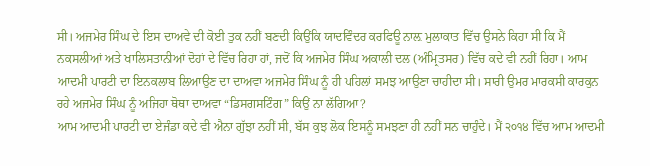ਸੀ। ਅਜਮੇਰ ਸਿੰਘ ਦੇ ਇਸ ਦਾਅਵੇ ਦੀ ਕੋਈ ਤੁਕ ਨਹੀਂ ਬਣਦੀ ਕਿਉਂਕਿ ਯਾਦਵਿੰਦਰ ਕਰਫਿਊ ਨਾਲ਼ ਮੁਲਾਕਾਤ ਵਿੱਚ ਉਸਨੇ ਕਿਹਾ ਸੀ ਕਿ ਮੈਂ ਨਕਸਲੀਆਂ ਅਤੇ ਖਾਲਿਸਤਾਨੀਆਂ ਦੋਹਾਂ ਦੇ ਵਿੱਚ ਰਿਹਾ ਹਾਂ, ਜਦੋਂ ਕਿ ਅਜਮੇਰ ਸਿੰਘ ਅਕਾਲੀ ਦਲ (ਅੰਮ੍ਰਿਤਸਰ) ਵਿੱਚ ਕਦੇ ਵੀ ਨਹੀਂ ਰਿਹਾ। ਆਮ ਆਦਮੀ ਪਾਰਟੀ ਦਾ ਇਨਕਲਾਬ ਲਿਆਉਣ ਦਾ ਦਾਅਵਾ ਅਜਮੇਰ ਸਿੰਘ ਨੂੰ ਹੀ ਪਹਿਲਾਂ ਸਮਝ ਆਉਣਾ ਚਾਹੀਦਾ ਸੀ। ਸਾਰੀ ਉਮਰ ਮਾਰਕਸੀ ਕਾਰਕੁਨ ਰਹੇ ਅਜਮੇਰ ਸਿੰਘ ਨੂੰ ਅਜਿਹਾ ਥੋਥਾ ਦਾਅਵਾ “ਡਿਸਗਸਟਿੰਗ” ਕਿਉਂ ਨਾ ਲੱਗਿਆ?
ਆਮ ਆਦਮੀ ਪਾਰਟੀ ਦਾ ਏਜੰਡਾ ਕਦੇ ਵੀ ਐਨਾ ਗੁੱਝਾ ਨਹੀਂ ਸੀ, ਬੱਸ ਕੁਝ ਲੋਕ ਇਸਨੂੰ ਸਮਝਣਾ ਹੀ ਨਹੀਂ ਸਨ ਚਾਹੁੰਦੇ। ਮੈਂ ੨੦੧੪ ਵਿੱਚ ਆਮ ਆਦਮੀ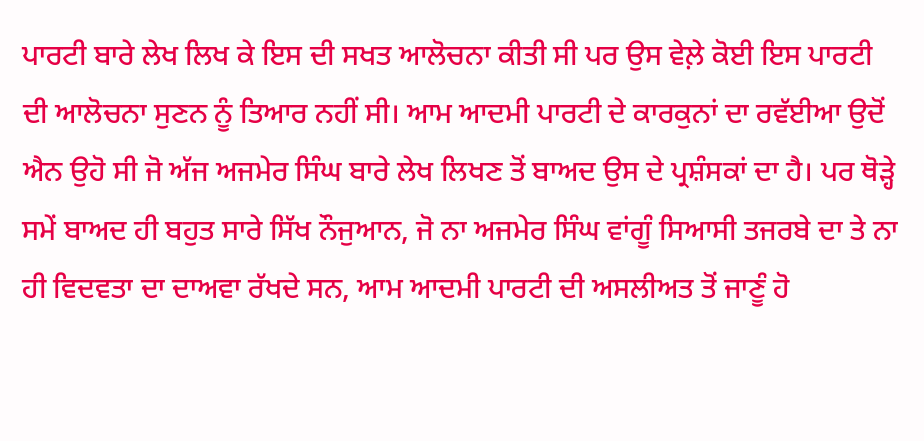ਪਾਰਟੀ ਬਾਰੇ ਲੇਖ ਲਿਖ ਕੇ ਇਸ ਦੀ ਸਖਤ ਆਲੋਚਨਾ ਕੀਤੀ ਸੀ ਪਰ ਉਸ ਵੇਲ਼ੇ ਕੋਈ ਇਸ ਪਾਰਟੀ ਦੀ ਆਲੋਚਨਾ ਸੁਣਨ ਨੂੰ ਤਿਆਰ ਨਹੀਂ ਸੀ। ਆਮ ਆਦਮੀ ਪਾਰਟੀ ਦੇ ਕਾਰਕੁਨਾਂ ਦਾ ਰਵੱਈਆ ਉਦੋਂ ਐਨ ਉਹੋ ਸੀ ਜੋ ਅੱਜ ਅਜਮੇਰ ਸਿੰਘ ਬਾਰੇ ਲੇਖ ਲਿਖਣ ਤੋਂ ਬਾਅਦ ਉਸ ਦੇ ਪ੍ਰਸ਼ੰਸਕਾਂ ਦਾ ਹੈ। ਪਰ ਥੋੜ੍ਹੇ ਸਮੇਂ ਬਾਅਦ ਹੀ ਬਹੁਤ ਸਾਰੇ ਸਿੱਖ ਨੌਜੁਆਨ, ਜੋ ਨਾ ਅਜਮੇਰ ਸਿੰਘ ਵਾਂਗੂੰ ਸਿਆਸੀ ਤਜਰਬੇ ਦਾ ਤੇ ਨਾ ਹੀ ਵਿਦਵਤਾ ਦਾ ਦਾਅਵਾ ਰੱਖਦੇ ਸਨ, ਆਮ ਆਦਮੀ ਪਾਰਟੀ ਦੀ ਅਸਲੀਅਤ ਤੋਂ ਜਾਣੂੰ ਹੋ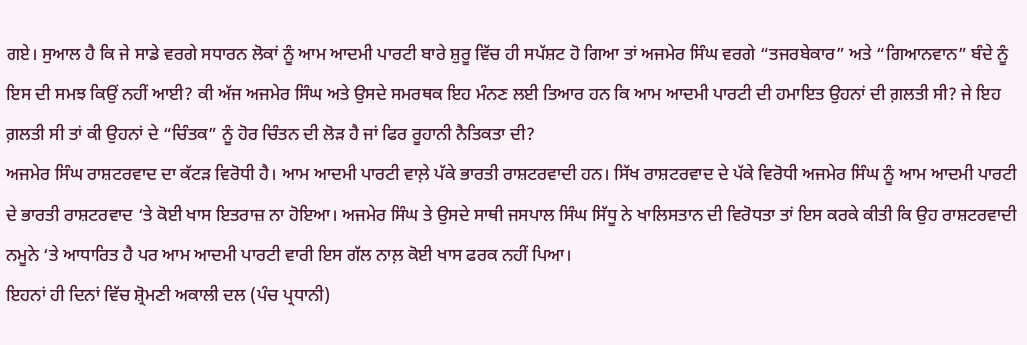ਗਏ। ਸੁਆਲ ਹੈ ਕਿ ਜੇ ਸਾਡੇ ਵਰਗੇ ਸਧਾਰਨ ਲੋਕਾਂ ਨੂੰ ਆਮ ਆਦਮੀ ਪਾਰਟੀ ਬਾਰੇ ਸ਼ੁਰੂ ਵਿੱਚ ਹੀ ਸਪੱਸ਼ਟ ਹੋ ਗਿਆ ਤਾਂ ਅਜਮੇਰ ਸਿੰਘ ਵਰਗੇ “ਤਜਰਬੇਕਾਰ” ਅਤੇ “ਗਿਆਨਵਾਨ” ਬੰਦੇ ਨੂੰ ਇਸ ਦੀ ਸਮਝ ਕਿਉਂ ਨਹੀਂ ਆਈ? ਕੀ ਅੱਜ ਅਜਮੇਰ ਸਿੰਘ ਅਤੇ ਉਸਦੇ ਸਮਰਥਕ ਇਹ ਮੰਨਣ ਲਈ ਤਿਆਰ ਹਨ ਕਿ ਆਮ ਆਦਮੀ ਪਾਰਟੀ ਦੀ ਹਮਾਇਤ ਉਹਨਾਂ ਦੀ ਗ਼ਲਤੀ ਸੀ? ਜੇ ਇਹ ਗ਼ਲਤੀ ਸੀ ਤਾਂ ਕੀ ਉਹਨਾਂ ਦੇ “ਚਿੰਤਕ” ਨੂੰ ਹੋਰ ਚਿੰਤਨ ਦੀ ਲੋੜ ਹੈ ਜਾਂ ਫਿਰ ਰੂਹਾਨੀ ਨੈਤਿਕਤਾ ਦੀ?
ਅਜਮੇਰ ਸਿੰਘ ਰਾਸ਼ਟਰਵਾਦ ਦਾ ਕੱਟੜ ਵਿਰੋਧੀ ਹੈ। ਆਮ ਆਦਮੀ ਪਾਰਟੀ ਵਾਲ਼ੇ ਪੱਕੇ ਭਾਰਤੀ ਰਾਸ਼ਟਰਵਾਦੀ ਹਨ। ਸਿੱਖ ਰਾਸ਼ਟਰਵਾਦ ਦੇ ਪੱਕੇ ਵਿਰੋਧੀ ਅਜਮੇਰ ਸਿੰਘ ਨੂੰ ਆਮ ਆਦਮੀ ਪਾਰਟੀ ਦੇ ਭਾਰਤੀ ਰਾਸ਼ਟਰਵਾਦ ‘ਤੇ ਕੋਈ ਖਾਸ ਇਤਰਾਜ਼ ਨਾ ਹੋਇਆ। ਅਜਮੇਰ ਸਿੰਘ ਤੇ ਉਸਦੇ ਸਾਥੀ ਜਸਪਾਲ ਸਿੰਘ ਸਿੱਧੂ ਨੇ ਖਾਲਿਸਤਾਨ ਦੀ ਵਿਰੋਧਤਾ ਤਾਂ ਇਸ ਕਰਕੇ ਕੀਤੀ ਕਿ ਉਹ ਰਾਸ਼ਟਰਵਾਦੀ ਨਮੂਨੇ ‘ਤੇ ਆਧਾਰਿਤ ਹੈ ਪਰ ਆਮ ਆਦਮੀ ਪਾਰਟੀ ਵਾਰੀ ਇਸ ਗੱਲ ਨਾਲ਼ ਕੋਈ ਖਾਸ ਫਰਕ ਨਹੀਂ ਪਿਆ।
ਇਹਨਾਂ ਹੀ ਦਿਨਾਂ ਵਿੱਚ ਸ਼੍ਰੋਮਣੀ ਅਕਾਲੀ ਦਲ (ਪੰਚ ਪ੍ਰਧਾਨੀ)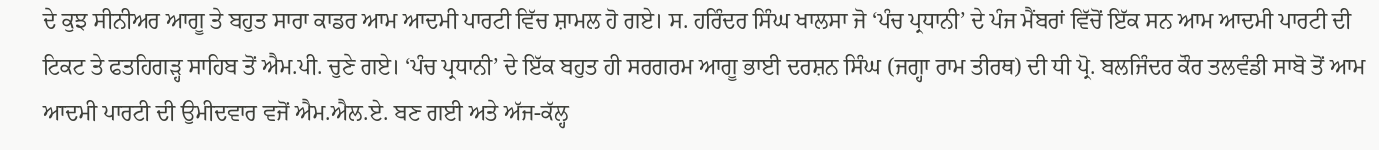ਦੇ ਕੁਝ ਸੀਨੀਅਰ ਆਗੂ ਤੇ ਬਹੁਤ ਸਾਰਾ ਕਾਡਰ ਆਮ ਆਦਮੀ ਪਾਰਟੀ ਵਿੱਚ ਸ਼ਾਮਲ ਹੋ ਗਏ। ਸ. ਹਰਿੰਦਰ ਸਿੰਘ ਖਾਲਸਾ ਜੋ ‘ਪੰਚ ਪ੍ਰਧਾਨੀ’ ਦੇ ਪੰਜ ਮੈਂਬਰਾਂ ਵਿੱਚੋਂ ਇੱਕ ਸਨ ਆਮ ਆਦਮੀ ਪਾਰਟੀ ਦੀ ਟਿਕਟ ਤੇ ਫਤਹਿਗੜ੍ਹ ਸਾਹਿਬ ਤੋਂ ਐਮ.ਪੀ. ਚੁਣੇ ਗਏ। ‘ਪੰਚ ਪ੍ਰਧਾਨੀ’ ਦੇ ਇੱਕ ਬਹੁਤ ਹੀ ਸਰਗਰਮ ਆਗੂ ਭਾਈ ਦਰਸ਼ਨ ਸਿੰਘ (ਜਗ੍ਹਾ ਰਾਮ ਤੀਰਥ) ਦੀ ਧੀ ਪ੍ਰੋ. ਬਲਜਿੰਦਰ ਕੌਰ ਤਲਵੰਡੀ ਸਾਬੋ ਤੋਂ ਆਮ ਆਦਮੀ ਪਾਰਟੀ ਦੀ ਉਮੀਦਵਾਰ ਵਜੋਂ ਐਮ.ਐਲ.ਏ. ਬਣ ਗਈ ਅਤੇ ਅੱਜ-ਕੱਲ੍ਹ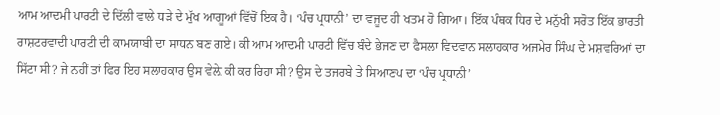ਆਮ ਆਦਮੀ ਪਾਰਟੀ ਦੇ ਦਿੱਲੀ ਵਾਲੇ ਧੜੇ ਦੇ ਮੁੱਖ ਆਗੂਆਂ ਵਿੱਚੋਂ ਇਕ ਹੈ। ‘ਪੰਚ ਪ੍ਰਧਾਨੀ’ ਦਾ ਵਜੂਦ ਹੀ ਖਤਮ ਹੋ ਗਿਆ। ਇੱਕ ਪੰਥਕ ਧਿਰ ਦੇ ਮਨੁੱਖੀ ਸਰੋਤ ਇੱਕ ਭਾਰਤੀ ਰਾਸ਼ਟਰਵਾਦੀ ਪਾਰਟੀ ਦੀ ਕਾਮਯਾਬੀ ਦਾ ਸਾਧਨ ਬਣ ਗਏ। ਕੀ ਆਮ ਆਦਮੀ ਪਾਰਟੀ ਵਿੱਚ ਬੰਦੇ ਭੇਜਣ ਦਾ ਫੈਸਲਾ ਵਿਦਵਾਨ ਸਲਾਹਕਾਰ ਅਜਮੇਰ ਸਿੰਘ ਦੇ ਮਸ਼ਵਰਿਆਂ ਦਾ ਸਿੱਟਾ ਸੀ? ਜੇ ਨਹੀਂ ਤਾਂ ਫਿਰ ਇਹ ਸਲਾਹਕਾਰ ਉਸ ਵੇਲ਼ੇ ਕੀ ਕਰ ਰਿਹਾ ਸੀ? ਉਸ ਦੇ ਤਜਰਬੇ ਤੇ ਸਿਆਣਪ ਦਾ ‘ਪੰਚ ਪ੍ਰਧਾਨੀ’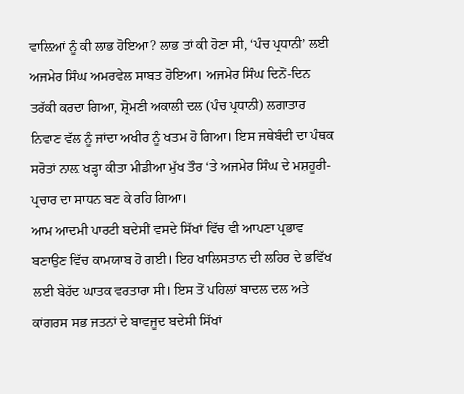ਵਾਲ਼ਿਆਂ ਨੂੰ ਕੀ ਲਾਭ ਹੋਇਆ? ਲਾਭ ਤਾਂ ਕੀ ਹੋਣਾ ਸੀ, ‘ਪੰਚ ਪ੍ਰਧਾਨੀ’ ਲਈ ਅਜਮੇਰ ਸਿੰਘ ਅਮਰਵੇਲ ਸਾਬਤ ਹੋਇਆ। ਅਜਮੇਰ ਸਿੰਘ ਦਿਨੋਂ-ਦਿਨ ਤਰੱਕੀ ਕਰਦਾ ਗਿਆ, ਸ਼੍ਰੋਮਣੀ ਅਕਾਲੀ ਦਲ (ਪੰਚ ਪ੍ਰਧਾਨੀ) ਲਗਾਤਾਰ ਨਿਵਾਣ ਵੱਲ ਨੂੰ ਜਾਂਦਾ ਅਖੀਰ ਨੂੰ ਖਤਮ ਹੋ ਗਿਆ। ਇਸ ਜਥੇਬੰਦੀ ਦਾ ਪੰਥਕ ਸਰੋਤਾਂ ਨਾਲ਼ ਖੜ੍ਹਾ ਕੀਤਾ ਮੀਡੀਆ ਮੁੱਖ ਤੌਰ ‘ਤੇ ਅਜਮੇਰ ਸਿੰਘ ਦੇ ਮਸ਼ਹੂਰੀ-ਪ੍ਰਚਾਰ ਦਾ ਸਾਧਨ ਬਣ ਕੇ ਰਹਿ ਗਿਆ।
ਆਮ ਆਦਮੀ ਪਾਰਟੀ ਬਦੇਸੀਂ ਵਸਦੇ ਸਿੱਖਾਂ ਵਿੱਚ ਵੀ ਆਪਣਾ ਪ੍ਰਭਾਵ ਬਣਾਉਣ ਵਿੱਚ ਕਾਮਯਾਬ ਹੋ ਗਈ। ਇਹ ਖਾਲਿਸਤਾਨ ਦੀ ਲਹਿਰ ਦੇ ਭਵਿੱਖ ਲਈ ਬੇਹੱਦ ਘਾਤਕ ਵਰਤਾਰਾ ਸੀ। ਇਸ ਤੋਂ ਪਹਿਲਾਂ ਬਾਦਲ ਦਲ ਅਤੇ ਕਾਂਗਰਸ ਸਭ ਜਤਨਾਂ ਦੇ ਬਾਵਜੂਦ ਬਦੇਸੀ ਸਿੱਖਾਂ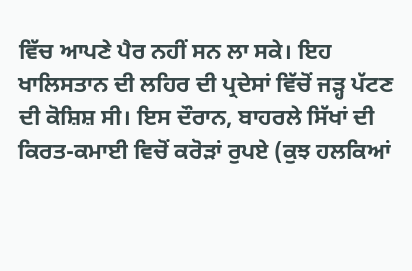ਵਿੱਚ ਆਪਣੇ ਪੈਰ ਨਹੀਂ ਸਨ ਲਾ ਸਕੇ। ਇਹ ਖਾਲਿਸਤਾਨ ਦੀ ਲਹਿਰ ਦੀ ਪ੍ਰਦੇਸਾਂ ਵਿੱਚੋਂ ਜੜ੍ਹ ਪੱਟਣ ਦੀ ਕੋਸ਼ਿਸ਼ ਸੀ। ਇਸ ਦੌਰਾਨ, ਬਾਹਰਲੇ ਸਿੱਖਾਂ ਦੀ ਕਿਰਤ-ਕਮਾਈ ਵਿਚੋਂ ਕਰੋੜਾਂ ਰੁਪਏ (ਕੁਝ ਹਲਕਿਆਂ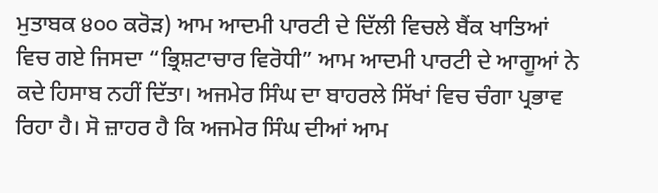ਮੁਤਾਬਕ ੪੦੦ ਕਰੋੜ) ਆਮ ਆਦਮੀ ਪਾਰਟੀ ਦੇ ਦਿੱਲੀ ਵਿਚਲੇ ਬੈਂਕ ਖਾਤਿਆਂ ਵਿਚ ਗਏ ਜਿਸਦਾ “ਭ੍ਰਿਸ਼ਟਾਚਾਰ ਵਿਰੋਧੀ” ਆਮ ਆਦਮੀ ਪਾਰਟੀ ਦੇ ਆਗੂਆਂ ਨੇ ਕਦੇ ਹਿਸਾਬ ਨਹੀਂ ਦਿੱਤਾ। ਅਜਮੇਰ ਸਿੰਘ ਦਾ ਬਾਹਰਲੇ ਸਿੱਖਾਂ ਵਿਚ ਚੰਗਾ ਪ੍ਰਭਾਵ ਰਿਹਾ ਹੈ। ਸੋ ਜ਼ਾਹਰ ਹੈ ਕਿ ਅਜਮੇਰ ਸਿੰਘ ਦੀਆਂ ਆਮ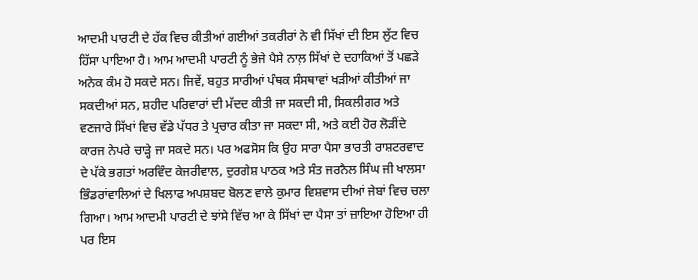ਆਦਮੀ ਪਾਰਟੀ ਦੇ ਹੱਕ ਵਿਚ ਕੀਤੀਆਂ ਗਈਆਂ ਤਕਰੀਰਾਂ ਨੇ ਵੀ ਸਿੱਖਾਂ ਦੀ ਇਸ ਲੁੱਟ ਵਿਚ ਹਿੱਸਾ ਪਾਇਆ ਹੈ। ਆਮ ਆਦਮੀ ਪਾਰਟੀ ਨੂੰ ਭੇਜੇ ਪੈਸੇ ਨਾਲ਼ ਸਿੱਖਾਂ ਦੇ ਦਹਾਕਿਆਂ ਤੋਂ ਪਛੜੇ ਅਨੇਕ ਕੰਮ ਹੋ ਸਕਦੇ ਸਨ। ਜਿਵੇਂ, ਬਹੁਤ ਸਾਰੀਆਂ ਪੰਥਕ ਸੰਸਥਾਵਾਂ ਖੜੀਆਂ ਕੀਤੀਆਂ ਜਾ ਸਕਦੀਆਂ ਸਨ, ਸ਼ਹੀਦ ਪਰਿਵਾਰਾਂ ਦੀ ਮੱਦਦ ਕੀਤੀ ਜਾ ਸਕਦੀ ਸੀ, ਸਿਕਲੀਗਰ ਅਤੇ ਵਣਜਾਰੇ ਸਿੱਖਾਂ ਵਿਚ ਵੱਡੇ ਪੱਧਰ ਤੇ ਪ੍ਰਚਾਰ ਕੀਤਾ ਜਾ ਸਕਦਾ ਸੀ, ਅਤੇ ਕਈ ਹੋਰ ਲੋੜੀਂਦੇ ਕਾਰਜ ਨੇਪਰੇ ਚਾੜ੍ਹੇ ਜਾ ਸਕਦੇ ਸਨ। ਪਰ ਅਫਸੋਸ ਕਿ ਉਹ ਸਾਰਾ ਪੈਸਾ ਭਾਰਤੀ ਰਾਸ਼ਟਰਵਾਦ ਦੇ ਪੱਕੇ ਭਗਤਾਂ ਅਰਵਿੰਦ ਕੇਜਰੀਵਾਲ, ਦੁਰਗੇਸ਼ ਪਾਠਕ ਅਤੇ ਸੰਤ ਜਰਨੈਲ ਸਿੰਘ ਜੀ ਖਾਲਸਾ ਭਿੰਡਰਾਂਵਾਲਿਆਂ ਦੇ ਖਿਲਾਫ ਅਪਸ਼ਬਦ ਬੋਲਣ ਵਾਲੇ ਕੁਮਾਰ ਵਿਸ਼ਵਾਸ ਦੀਆਂ ਜੇਬਾਂ ਵਿਚ ਚਲਾ ਗਿਆ। ਆਮ ਆਦਮੀ ਪਾਰਟੀ ਦੇ ਝਾਂਸੇ ਵਿੱਚ ਆ ਕੇ ਸਿੱਖਾਂ ਦਾ ਪੈਸਾ ਤਾਂ ਜ਼ਾਇਆ ਹੋਇਆ ਹੀ ਪਰ ਇਸ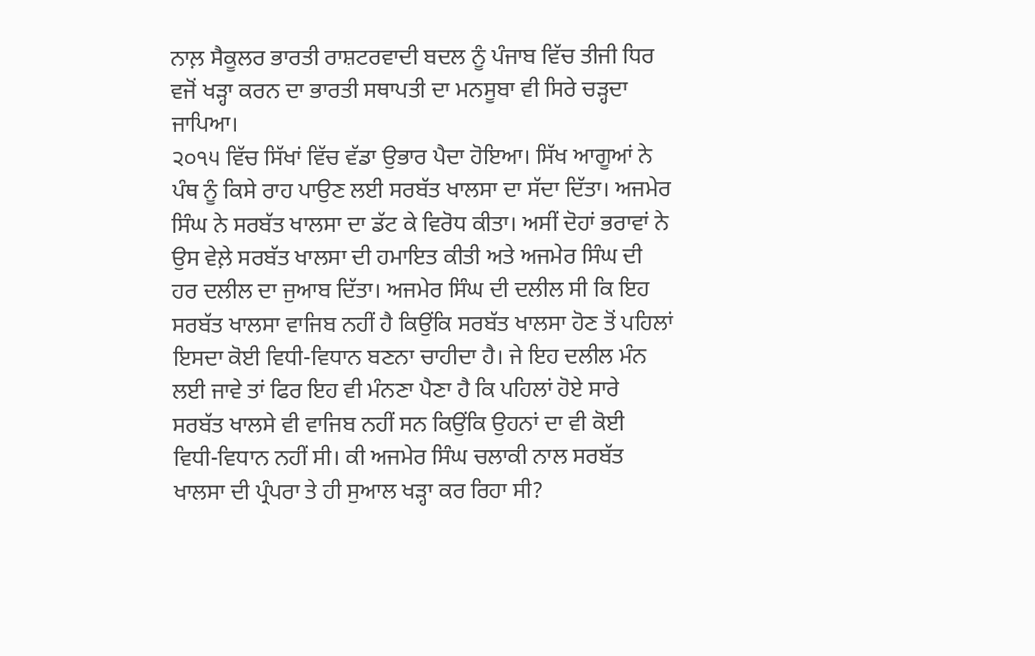ਨਾਲ਼ ਸੈਕੂਲਰ ਭਾਰਤੀ ਰਾਸ਼ਟਰਵਾਦੀ ਬਦਲ ਨੂੰ ਪੰਜਾਬ ਵਿੱਚ ਤੀਜੀ ਧਿਰ ਵਜੋਂ ਖੜ੍ਹਾ ਕਰਨ ਦਾ ਭਾਰਤੀ ਸਥਾਪਤੀ ਦਾ ਮਨਸੂਬਾ ਵੀ ਸਿਰੇ ਚੜ੍ਹਦਾ ਜਾਪਿਆ।
੨੦੧੫ ਵਿੱਚ ਸਿੱਖਾਂ ਵਿੱਚ ਵੱਡਾ ਉਭਾਰ ਪੈਦਾ ਹੋਇਆ। ਸਿੱਖ ਆਗੂਆਂ ਨੇ ਪੰਥ ਨੂੰ ਕਿਸੇ ਰਾਹ ਪਾਉਣ ਲਈ ਸਰਬੱਤ ਖਾਲਸਾ ਦਾ ਸੱਦਾ ਦਿੱਤਾ। ਅਜਮੇਰ ਸਿੰਘ ਨੇ ਸਰਬੱਤ ਖਾਲਸਾ ਦਾ ਡੱਟ ਕੇ ਵਿਰੋਧ ਕੀਤਾ। ਅਸੀਂ ਦੋਹਾਂ ਭਰਾਵਾਂ ਨੇ ਉਸ ਵੇਲ਼ੇ ਸਰਬੱਤ ਖਾਲਸਾ ਦੀ ਹਮਾਇਤ ਕੀਤੀ ਅਤੇ ਅਜਮੇਰ ਸਿੰਘ ਦੀ ਹਰ ਦਲੀਲ ਦਾ ਜੁਆਬ ਦਿੱਤਾ। ਅਜਮੇਰ ਸਿੰਘ ਦੀ ਦਲੀਲ ਸੀ ਕਿ ਇਹ ਸਰਬੱਤ ਖਾਲਸਾ ਵਾਜਿਬ ਨਹੀਂ ਹੈ ਕਿਉਂਕਿ ਸਰਬੱਤ ਖਾਲਸਾ ਹੋਣ ਤੋਂ ਪਹਿਲਾਂ ਇਸਦਾ ਕੋਈ ਵਿਧੀ-ਵਿਧਾਨ ਬਣਨਾ ਚਾਹੀਦਾ ਹੈ। ਜੇ ਇਹ ਦਲੀਲ ਮੰਨ ਲਈ ਜਾਵੇ ਤਾਂ ਫਿਰ ਇਹ ਵੀ ਮੰਨਣਾ ਪੈਣਾ ਹੈ ਕਿ ਪਹਿਲਾਂ ਹੋਏ ਸਾਰੇ ਸਰਬੱਤ ਖਾਲਸੇ ਵੀ ਵਾਜਿਬ ਨਹੀਂ ਸਨ ਕਿਉਂਕਿ ਉਹਨਾਂ ਦਾ ਵੀ ਕੋਈ ਵਿਧੀ-ਵਿਧਾਨ ਨਹੀਂ ਸੀ। ਕੀ ਅਜਮੇਰ ਸਿੰਘ ਚਲਾਕੀ ਨਾਲ ਸਰਬੱਤ ਖਾਲਸਾ ਦੀ ਪ੍ਰੰਪਰਾ ਤੇ ਹੀ ਸੁਆਲ ਖੜ੍ਹਾ ਕਰ ਰਿਹਾ ਸੀ?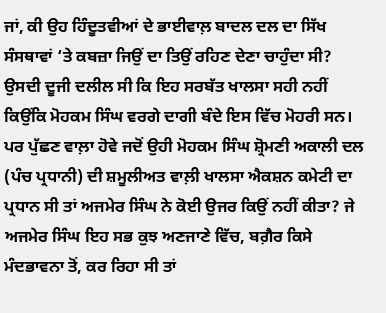ਜਾਂ, ਕੀ ਉਹ ਹਿੰਦੂਤਵੀਆਂ ਦੇ ਭਾਈਵਾਲ਼ ਬਾਦਲ ਦਲ ਦਾ ਸਿੱਖ ਸੰਸਥਾਵਾਂ ‘ਤੇ ਕਬਜ਼ਾ ਜਿਉਂ ਦਾ ਤਿਉਂ ਰਹਿਣ ਦੇਣਾ ਚਾਹੁੰਦਾ ਸੀ? ਉਸਦੀ ਦੂਜੀ ਦਲੀਲ ਸੀ ਕਿ ਇਹ ਸਰਬੱਤ ਖਾਲਸਾ ਸਹੀ ਨਹੀਂ ਕਿਉਂਕਿ ਮੋਹਕਮ ਸਿੰਘ ਵਰਗੇ ਦਾਗੀ ਬੰਦੇ ਇਸ ਵਿੱਚ ਮੋਹਰੀ ਸਨ। ਪਰ ਪੁੱਛਣ ਵਾਲ਼ਾ ਹੋਵੇ ਜਦੋਂ ਉਹੀ ਮੋਹਕਮ ਸਿੰਘ ਸ਼੍ਰੋਮਣੀ ਅਕਾਲੀ ਦਲ (ਪੰਚ ਪ੍ਰਧਾਨੀ) ਦੀ ਸ਼ਮੂਲੀਅਤ ਵਾਲ਼ੀ ਖਾਲਸਾ ਐਕਸ਼ਨ ਕਮੇਟੀ ਦਾ ਪ੍ਰਧਾਨ ਸੀ ਤਾਂ ਅਜਮੇਰ ਸਿੰਘ ਨੇ ਕੋਈ ਉਜਰ ਕਿਉਂ ਨਹੀਂ ਕੀਤਾ? ਜੇ ਅਜਮੇਰ ਸਿੰਘ ਇਹ ਸਭ ਕੁਝ ਅਣਜਾਣੇ ਵਿੱਚ, ਬਗ਼ੈਰ ਕਿਸੇ ਮੰਦਭਾਵਨਾ ਤੋਂ, ਕਰ ਰਿਹਾ ਸੀ ਤਾਂ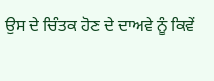ਉਸ ਦੇ ਚਿੰਤਕ ਹੋਣ ਦੇ ਦਾਅਵੇ ਨੂੰ ਕਿਵੇਂ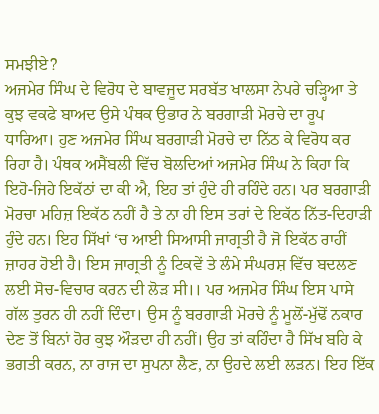ਸਮਝੀਏ?
ਅਜਮੇਰ ਸਿੰਘ ਦੇ ਵਿਰੋਧ ਦੇ ਬਾਵਜੂਦ ਸਰਬੱਤ ਖਾਲਸਾ ਨੇਪਰੇ ਚੜ੍ਹਿਆ ਤੇ ਕੁਝ ਵਕਫੇ ਬਾਅਦ ਉਸੇ ਪੰਥਕ ਉਭਾਰ ਨੇ ਬਰਗਾੜੀ ਮੋਰਚੇ ਦਾ ਰੂਪ ਧਾਰਿਆ। ਹੁਣ ਅਜਮੇਰ ਸਿੰਘ ਬਰਗਾੜੀ ਮੋਰਚੇ ਦਾ ਨਿੱਠ ਕੇ ਵਿਰੋਧ ਕਰ ਰਿਹਾ ਹੈ। ਪੰਥਕ ਅਸੈਂਬਲੀ ਵਿੱਚ ਬੋਲਦਿਆਂ ਅਜਮੇਰ ਸਿੰਘ ਨੇ ਕਿਹਾ ਕਿ ਇਹੋ-ਜਿਹੇ ਇਕੱਠਾਂ ਦਾ ਕੀ ਐ, ਇਹ ਤਾਂ ਹੁੰਦੇ ਹੀ ਰਹਿੰਦੇ ਹਨ। ਪਰ ਬਰਗਾੜੀ ਮੋਰਚਾ ਮਹਿਜ਼ ਇਕੱਠ ਨਹੀਂ ਹੈ ਤੇ ਨਾ ਹੀ ਇਸ ਤਰਾਂ ਦੇ ਇਕੱਠ ਨਿੱਤ-ਦਿਹਾੜੀ ਹੁੰਦੇ ਹਨ। ਇਹ ਸਿੱਖਾਂ ‘ਚ ਆਈ ਸਿਆਸੀ ਜਾਗ੍ਰਤੀ ਹੈ ਜੋ ਇਕੱਠ ਰਾਹੀਂ ਜ਼ਾਹਰ ਹੋਈ ਹੈ। ਇਸ ਜਾਗ੍ਰਤੀ ਨੂੰ ਟਿਕਵੇਂ ਤੇ ਲੰਮੇ ਸੰਘਰਸ਼ ਵਿੱਚ ਬਦਲਣ ਲਈ ਸੋਚ-ਵਿਚਾਰ ਕਰਨ ਦੀ ਲੋੜ ਸੀ।। ਪਰ ਅਜਮੇਰ ਸਿੰਘ ਇਸ ਪਾਸੇ ਗੱਲ ਤੁਰਨ ਹੀ ਨਹੀਂ ਦਿੰਦਾ। ਉਸ ਨੂੰ ਬਰਗਾੜੀ ਮੋਰਚੇ ਨੂੰ ਮੂਲੋਂ-ਮੁੱਢੋਂ ਨਕਾਰ ਦੇਣ ਤੋਂ ਬਿਨਾਂ ਹੋਰ ਕੁਝ ਔੜਦਾ ਹੀ ਨਹੀਂ। ਉਹ ਤਾਂ ਕਹਿੰਦਾ ਹੈ ਸਿੱਖ ਬਹਿ ਕੇ ਭਗਤੀ ਕਰਨ, ਨਾ ਰਾਜ ਦਾ ਸੁਪਨਾ ਲੈਣ, ਨਾ ਉਹਦੇ ਲਈ ਲੜਨ। ਇਹ ਇੱਕ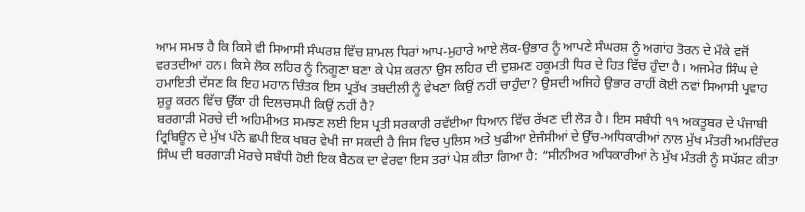ਆਮ ਸਮਝ ਹੈ ਕਿ ਕਿਸੇ ਵੀ ਸਿਆਸੀ ਸੰਘਰਸ਼ ਵਿੱਚ ਸ਼ਾਮਲ ਧਿਰਾਂ ਆਪ-ਮੁਹਾਰੇ ਆਏ ਲੋਕ-ਉਭਾਰ ਨੂੰ ਆਪਣੇ ਸੰਘਰਸ਼ ਨੂੰ ਅਗਾਂਹ ਤੋਰਨ ਦੇ ਮੌਕੇ ਵਜੋਂ ਵਰਤਦੀਆਂ ਹਨ। ਕਿਸੇ ਲੋਕ ਲਹਿਰ ਨੂੰ ਨਿਗੂਣਾ ਬਣਾ ਕੇ ਪੇਸ਼ ਕਰਨਾ ਉਸ ਲਹਿਰ ਦੀ ਦੁਸ਼ਮਣ ਹਕੂਮਤੀ ਧਿਰ ਦੇ ਹਿਤ ਵਿੱਚ ਹੁੰਦਾ ਹੈ। ਅਜਮੇਰ ਸਿੰਘ ਦੇ ਹਮਾਇਤੀ ਦੱਸਣ ਕਿ ਇਹ ਮਹਾਨ ਚਿੰਤਕ ਇਸ ਪ੍ਰਤੱਖ ਤਬਦੀਲੀ ਨੂੰ ਵੇਖਣਾ ਕਿਉਂ ਨਹੀਂ ਚਾਹੁੰਦਾ? ਉਸਦੀ ਅਜਿਹੇ ਉਭਾਰ ਰਾਹੀਂ ਕੋਈ ਨਵਾਂ ਸਿਆਸੀ ਪ੍ਰਵਾਹ ਸ਼ੁਰੂ ਕਰਨ ਵਿੱਚ ਉੱਕਾ ਹੀ ਦਿਲਚਸਪੀ ਕਿਉਂ ਨਹੀਂ ਹੈ?
ਬਰਗਾੜੀ ਮੋਰਚੇ ਦੀ ਅਹਿਮੀਅਤ ਸਮਝਣ ਲਈ ਇਸ ਪ੍ਰਤੀ ਸਰਕਾਰੀ ਰਵੱਈਆ ਧਿਆਨ ਵਿੱਚ ਰੱਖਣ ਦੀ ਲੋੜ ਹੈ। ਇਸ ਸਬੰਧੀ ੧੧ ਅਕਤੂਬਰ ਦੇ ਪੰਜਾਬੀ ਟ੍ਰਿਬਿਊਨ ਦੇ ਮੁੱਖ ਪੰਨੇ ਛਪੀ ਇਕ ਖਬਰ ਵੇਖੀ ਜਾ ਸਕਦੀ ਹੈ ਜਿਸ ਵਿਚ ਪੁਲਿਸ ਅਤੇ ਖੁਫੀਆ ਏਜੰਸੀਆਂ ਦੇ ਉੱਚ-ਅਧਿਕਾਰੀਆਂ ਨਾਲ ਮੁੱਖ ਮੰਤਰੀ ਅਮਰਿੰਦਰ ਸਿੰਘ ਦੀ ਬਰਗਾੜੀ ਮੋਰਚੇ ਸਬੰਧੀ ਹੋਈ ਇਕ ਬੈਠਕ ਦਾ ਵੇਰਵਾ ਇਸ ਤਰਾਂ ਪੇਸ਼ ਕੀਤਾ ਗਿਆ ਹੈ: “ਸੀਨੀਅਰ ਅਧਿਕਾਰੀਆਂ ਨੇ ਮੁੱਖ ਮੰਤਰੀ ਨੂੰ ਸਪੱਸ਼ਟ ਕੀਤਾ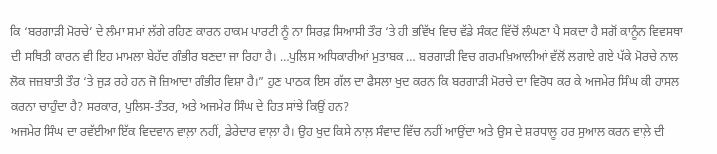ਕਿ ‘ਬਰਗਾੜੀ ਮੋਰਚੇ’ ਦੇ ਲੰਮਾ ਸਮਾਂ ਲੱਗੇ ਰਹਿਣ ਕਾਰਨ ਹਾਕਮ ਪਾਰਟੀ ਨੂੰ ਨਾ ਸਿਰਫ਼ ਸਿਆਸੀ ਤੌਰ ‘ਤੇ ਹੀ ਭਵਿੱਖ ਵਿਚ ਵੱਡੇ ਸੰਕਟ ਵਿੱਚੋਂ ਲੰਘਣਾ ਪੈ ਸਕਦਾ ਹੈ ਸਗੋਂ ਕਾਨੂੰਨ ਵਿਵਸਥਾ ਦੀ ਸਥਿਤੀ ਕਾਰਨ ਵੀ ਇਹ ਮਾਮਲਾ ਬੇਹੱਦ ਗੰਭੀਰ ਬਣਦਾ ਜਾ ਰਿਹਾ ਹੈ। …ਪੁਲਿਸ ਅਧਿਕਾਰੀਆਂ ਮੁਤਾਬਕ … ਬਰਗਾੜੀ ਵਿਚ ਗਰਮਖ਼ਿਆਲੀਆਂ ਵੱਲੋਂ ਲਗਾਏ ਗਏ ਪੱਕੇ ਮੋਰਚੇ ਨਾਲ ਲੋਕ ਜਜ਼ਬਾਤੀ ਤੌਰ ‘ਤੇ ਜੁੜ ਰਹੇ ਹਨ ਜੋ ਜ਼ਿਆਦਾ ਗੰਭੀਰ ਵਿਸ਼ਾ ਹੈ।” ਹੁਣ ਪਾਠਕ ਇਸ ਗੱਲ ਦਾ ਫੈਸਲਾ ਖੁਦ ਕਰਨ ਕਿ ਬਰਗਾੜੀ ਮੋਰਚੇ ਦਾ ਵਿਰੋਧ ਕਰ ਕੇ ਅਜਮੇਰ ਸਿੰਘ ਕੀ ਹਾਸਲ ਕਰਨਾ ਚਾਹੁੰਦਾ ਹੈ? ਸਰਕਾਰ, ਪੁਲਿਸ-ਤੰਤਰ, ਅਤੇ ਅਜਮੇਰ ਸਿੰਘ ਦੇ ਹਿਤ ਸਾਂਝੇ ਕਿਉਂ ਹਨ?
ਅਜਮੇਰ ਸਿੰਘ ਦਾ ਰਵੱਈਆ ਇੱਕ ਵਿਦਵਾਨ ਵਾਲ਼ਾ ਨਹੀਂ, ਡੇਰੇਦਾਰ ਵਾਲ਼ਾ ਹੈ। ਉਹ ਖੁਦ ਕਿਸੇ ਨਾਲ਼ ਸੰਵਾਦ ਵਿੱਚ ਨਹੀਂ ਆਉਂਦਾ ਅਤੇ ਉਸ ਦੇ ਸ਼ਰਧਾਲੂ ਹਰ ਸੁਆਲ ਕਰਨ ਵਾਲ਼ੇ ਦੀ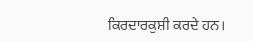ਕਿਰਦਾਰਕੁਸ਼ੀ ਕਰਦੇ ਹਨ।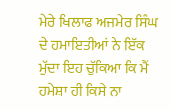ਮੇਰੇ ਖਿਲਾਫ ਅਜਮੇਰ ਸਿੰਘ ਦੇ ਹਮਾਇਤੀਆਂ ਨੇ ਇੱਕ ਮੁੱਦਾ ਇਹ ਚੁੱਕਿਆ ਕਿ ਮੈਂ ਹਮੇਸ਼ਾ ਹੀ ਕਿਸੇ ਨਾ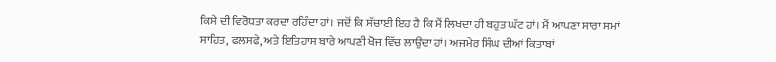ਕਿਸੇ ਦੀ ਵਿਰੋਧਤਾ ਕਰਦਾ ਰਹਿੰਦਾ ਹਾਂ। ਜਦੋਂ ਕਿ ਸੱਚਾਈ ਇਹ ਹੈ ਕਿ ਮੈਂ ਲਿਖਦਾ ਹੀ ਬਹੁਤ ਘੱਟ ਹਾਂ। ਮੈਂ ਆਪਣਾ ਸਾਰਾ ਸਮਾਂ ਸਾਹਿਤ, ਫਲਸਫੇ, ਅਤੇ ਇਤਿਹਾਸ ਬਾਰੇ ਆਪਣੀ ਖੋਜ ਵਿੱਚ ਲਾਉਂਦਾ ਹਾਂ। ਅਜਮੇਰ ਸਿੰਘ ਦੀਆਂ ਕਿਤਾਬਾਂ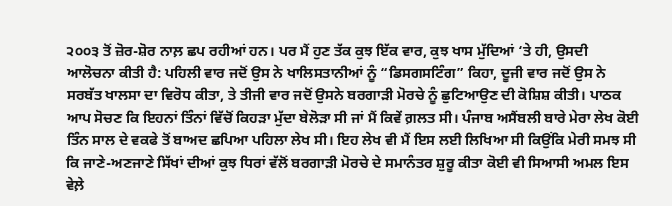੨੦੦੩ ਤੋਂ ਜ਼ੋਰ-ਸ਼ੋਰ ਨਾਲ਼ ਛਪ ਰਹੀਆਂ ਹਨ। ਪਰ ਮੈਂ ਹੁਣ ਤੱਕ ਕੁਝ ਇੱਕ ਵਾਰ, ਕੁਝ ਖਾਸ ਮੁੱਦਿਆਂ ‘ਤੇ ਹੀ, ਉਸਦੀ ਆਲੋਚਨਾ ਕੀਤੀ ਹੈ: ਪਹਿਲੀ ਵਾਰ ਜਦੋਂ ਉਸ ਨੇ ਖਾਲਿਸਤਾਨੀਆਂ ਨੂੰ “ਡਿਸਗਸਟਿੰਗ” ਕਿਹਾ, ਦੂਜੀ ਵਾਰ ਜਦੋਂ ਉਸ ਨੇ ਸਰਬੱਤ ਖਾਲਸਾ ਦਾ ਵਿਰੋਧ ਕੀਤਾ, ਤੇ ਤੀਜੀ ਵਾਰ ਜਦੋਂ ਉਸਨੇ ਬਰਗਾੜੀ ਮੋਰਚੇ ਨੂੰ ਛੁਟਿਆਉਣ ਦੀ ਕੋਸ਼ਿਸ਼ ਕੀਤੀ। ਪਾਠਕ ਆਪ ਸੋਚਣ ਕਿ ਇਹਨਾਂ ਤਿੰਨਾਂ ਵਿੱਚੋਂ ਕਿਹੜਾ ਮੁੱਦਾ ਬੇਲੋੜਾ ਸੀ ਜਾਂ ਮੈਂ ਕਿਵੇਂ ਗ਼ਲਤ ਸੀ। ਪੰਜਾਬ ਅਸੈਂਬਲੀ ਬਾਰੇ ਮੇਰਾ ਲੇਖ ਕੋਈ ਤਿੰਨ ਸਾਲ ਦੇ ਵਕਫੇ ਤੋਂ ਬਾਅਦ ਛਪਿਆ ਪਹਿਲਾ ਲੇਖ ਸੀ। ਇਹ ਲੇਖ ਵੀ ਮੈਂ ਇਸ ਲਈ ਲਿਖਿਆ ਸੀ ਕਿਉਂਕਿ ਮੇਰੀ ਸਮਝ ਸੀ ਕਿ ਜਾਣੇ-ਅਣਜਾਣੇ ਸਿੱਖਾਂ ਦੀਆਂ ਕੁਝ ਧਿਰਾਂ ਵੱਲੋਂ ਬਰਗਾੜੀ ਮੋਰਚੇ ਦੇ ਸਮਾਨੰਤਰ ਸ਼ੁਰੂ ਕੀਤਾ ਕੋਈ ਵੀ ਸਿਆਸੀ ਅਮਲ ਇਸ ਵੇਲ਼ੇ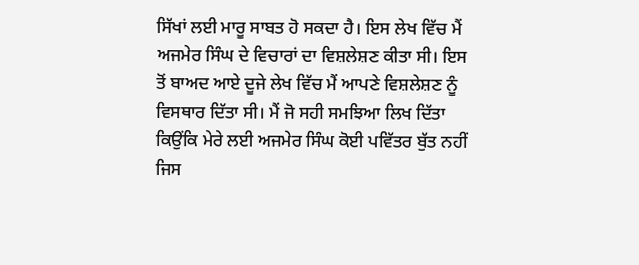ਸਿੱਖਾਂ ਲਈ ਮਾਰੂ ਸਾਬਤ ਹੋ ਸਕਦਾ ਹੈ। ਇਸ ਲੇਖ ਵਿੱਚ ਮੈਂ ਅਜਮੇਰ ਸਿੰਘ ਦੇ ਵਿਚਾਰਾਂ ਦਾ ਵਿਸ਼ਲੇਸ਼ਣ ਕੀਤਾ ਸੀ। ਇਸ ਤੋਂ ਬਾਅਦ ਆਏ ਦੂਜੇ ਲੇਖ ਵਿੱਚ ਮੈਂ ਆਪਣੇ ਵਿਸ਼ਲੇਸ਼ਣ ਨੂੰ ਵਿਸਥਾਰ ਦਿੱਤਾ ਸੀ। ਮੈਂ ਜੋ ਸਹੀ ਸਮਝਿਆ ਲਿਖ ਦਿੱਤਾ ਕਿਉਂਕਿ ਮੇਰੇ ਲਈ ਅਜਮੇਰ ਸਿੰਘ ਕੋਈ ਪਵਿੱਤਰ ਬੁੱਤ ਨਹੀਂ ਜਿਸ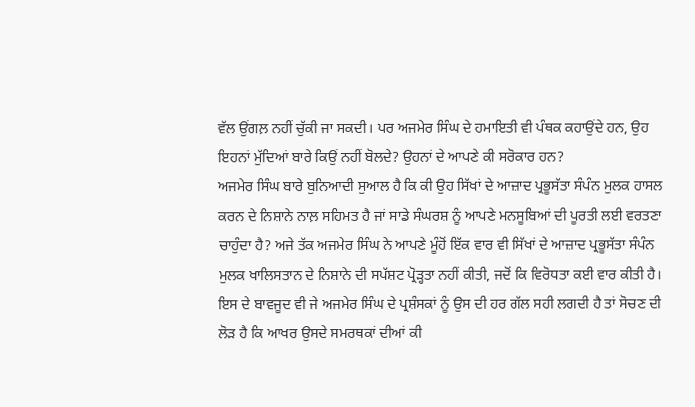ਵੱਲ ਉਂਗਲ਼ ਨਹੀਂ ਚੁੱਕੀ ਜਾ ਸਕਦੀ। ਪਰ ਅਜਮੇਰ ਸਿੰਘ ਦੇ ਹਮਾਇਤੀ ਵੀ ਪੰਥਕ ਕਹਾਉਂਦੇ ਹਨ, ਉਹ ਇਹਨਾਂ ਮੁੱਦਿਆਂ ਬਾਰੇ ਕਿਉਂ ਨਹੀਂ ਬੋਲਦੇ? ਉਹਨਾਂ ਦੇ ਆਪਣੇ ਕੀ ਸਰੋਕਾਰ ਹਨ?
ਅਜਮੇਰ ਸਿੰਘ ਬਾਰੇ ਬੁਨਿਆਦੀ ਸੁਆਲ ਹੈ ਕਿ ਕੀ ਉਹ ਸਿੱਖਾਂ ਦੇ ਆਜ਼ਾਦ ਪ੍ਰਭੂਸੱਤਾ ਸੰਪੰਨ ਮੁਲਕ ਹਾਸਲ ਕਰਨ ਦੇ ਨਿਸ਼ਾਨੇ ਨਾਲ਼ ਸਹਿਮਤ ਹੈ ਜਾਂ ਸਾਡੇ ਸੰਘਰਸ਼ ਨੂੰ ਆਪਣੇ ਮਨਸੂਬਿਆਂ ਦੀ ਪੂਰਤੀ ਲਈ ਵਰਤਣਾ ਚਾਹੁੰਦਾ ਹੈ? ਅਜੇ ਤੱਕ ਅਜਮੇਰ ਸਿੰਘ ਨੇ ਆਪਣੇ ਮੂੰਹੋਂ ਇੱਕ ਵਾਰ ਵੀ ਸਿੱਖਾਂ ਦੇ ਆਜ਼ਾਦ ਪ੍ਰਭੂਸੱਤਾ ਸੰਪੰਨ ਮੁਲਕ ਖਾਲਿਸਤਾਨ ਦੇ ਨਿਸ਼ਾਨੇ ਦੀ ਸਪੱਸ਼ਟ ਪ੍ਰੋੜ੍ਹਤਾ ਨਹੀਂ ਕੀਤੀ, ਜਦੋਂ ਕਿ ਵਿਰੋਧਤਾ ਕਈ ਵਾਰ ਕੀਤੀ ਹੈ। ਇਸ ਦੇ ਬਾਵਜੂਦ ਵੀ ਜੇ ਅਜਮੇਰ ਸਿੰਘ ਦੇ ਪ੍ਰਸ਼ੰਸਕਾਂ ਨੂੰ ਉਸ ਦੀ ਹਰ ਗੱਲ ਸਹੀ ਲਗਦੀ ਹੈ ਤਾਂ ਸੋਚਣ ਦੀ ਲੋੜ ਹੈ ਕਿ ਆਖਰ ਉਸਦੇ ਸਮਰਥਕਾਂ ਦੀਆਂ ਕੀ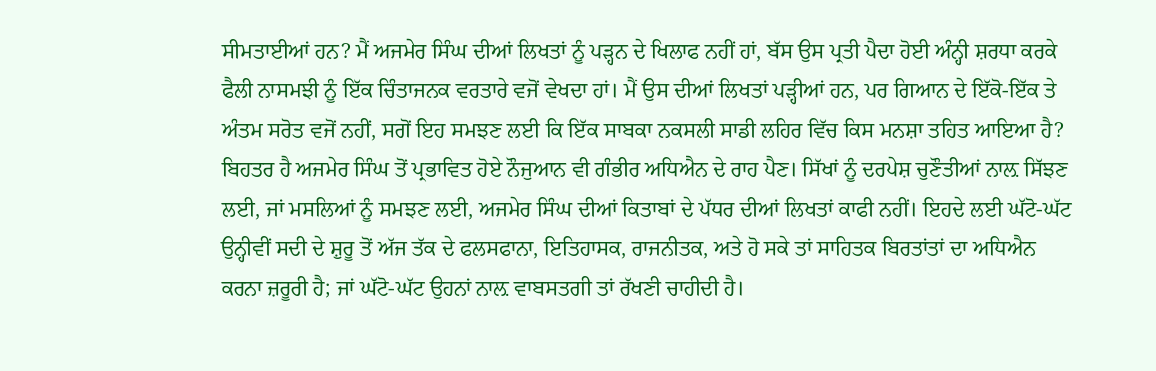ਸੀਮਤਾਈਆਂ ਹਨ? ਮੈਂ ਅਜਮੇਰ ਸਿੰਘ ਦੀਆਂ ਲਿਖਤਾਂ ਨੂੰ ਪੜ੍ਹਨ ਦੇ ਖਿਲਾਫ ਨਹੀਂ ਹਾਂ, ਬੱਸ ਉਸ ਪ੍ਰਤੀ ਪੈਦਾ ਹੋਈ ਅੰਨ੍ਹੀ ਸ਼ਰਧਾ ਕਰਕੇ ਫੈਲੀ ਨਾਸਮਝੀ ਨੂੰ ਇੱਕ ਚਿੰਤਾਜਨਕ ਵਰਤਾਰੇ ਵਜੋਂ ਵੇਖਦਾ ਹਾਂ। ਮੈਂ ਉਸ ਦੀਆਂ ਲਿਖਤਾਂ ਪੜ੍ਹੀਆਂ ਹਨ, ਪਰ ਗਿਆਨ ਦੇ ਇੱਕੋ-ਇੱਕ ਤੇ ਅੰਤਮ ਸਰੋਤ ਵਜੋਂ ਨਹੀਂ, ਸਗੋਂ ਇਹ ਸਮਝਣ ਲਈ ਕਿ ਇੱਕ ਸਾਬਕਾ ਨਕਸਲੀ ਸਾਡੀ ਲਹਿਰ ਵਿੱਚ ਕਿਸ ਮਨਸ਼ਾ ਤਹਿਤ ਆਇਆ ਹੈ?
ਬਿਹਤਰ ਹੈ ਅਜਮੇਰ ਸਿੰਘ ਤੋਂ ਪ੍ਰਭਾਵਿਤ ਹੋਏ ਨੌਜੁਆਨ ਵੀ ਗੰਭੀਰ ਅਧਿਐਨ ਦੇ ਰਾਹ ਪੈਣ। ਸਿੱਖਾਂ ਨੂੰ ਦਰਪੇਸ਼ ਚੁਣੌਤੀਆਂ ਨਾਲ਼ ਸਿੱਝਣ ਲਈ, ਜਾਂ ਮਸਲਿਆਂ ਨੂੰ ਸਮਝਣ ਲਈ, ਅਜਮੇਰ ਸਿੰਘ ਦੀਆਂ ਕਿਤਾਬਾਂ ਦੇ ਪੱਧਰ ਦੀਆਂ ਲਿਖਤਾਂ ਕਾਫੀ ਨਹੀਂ। ਇਹਦੇ ਲਈ ਘੱਟੋ-ਘੱਟ ਉਨ੍ਹੀਵੀਂ ਸਦੀ ਦੇ ਸ਼ੁਰੂ ਤੋਂ ਅੱਜ ਤੱਕ ਦੇ ਫਲਸਫਾਨਾ, ਇਤਿਹਾਸਕ, ਰਾਜਨੀਤਕ, ਅਤੇ ਹੋ ਸਕੇ ਤਾਂ ਸਾਹਿਤਕ ਬਿਰਤਾਂਤਾਂ ਦਾ ਅਧਿਐਨ ਕਰਨਾ ਜ਼ਰੂਰੀ ਹੈ; ਜਾਂ ਘੱਟੋ-ਘੱਟ ਉਹਨਾਂ ਨਾਲ਼ ਵਾਬਸਤਗੀ ਤਾਂ ਰੱਖਣੀ ਚਾਹੀਦੀ ਹੈ।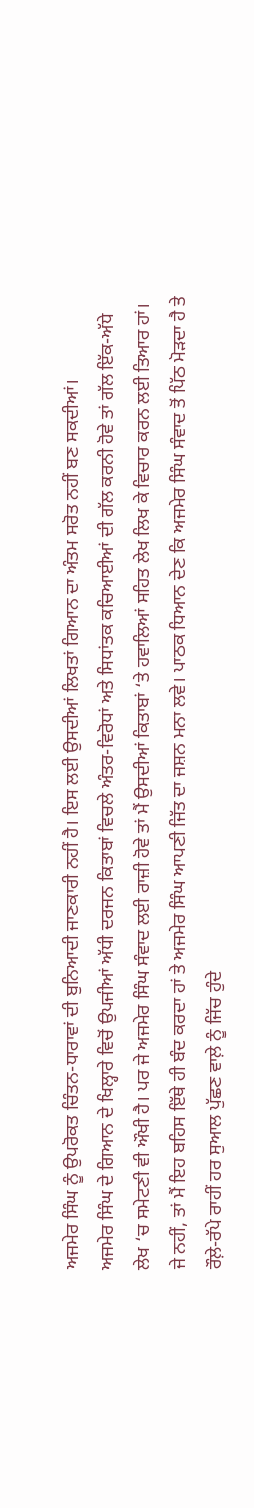ਅਜਮੇਰ ਸਿੰਘ ਨੂੰ ਉਪਰੋਕਤ ਚਿੰਤਨ-ਧਾਰਾਵਾਂ ਦੀ ਬੁਨਿਆਦੀ ਜਾਣਕਾਰੀ ਨਹੀਂ ਹੈ। ਇਸ ਲਈ ਉਸਦੀਆਂ ਲਿਖਤਾਂ ਗਿਆਨ ਦਾ ਅੰਤਮ ਸਰੋਤ ਨਹੀਂ ਬਣ ਸਕਦੀਆਂ।
ਅਜਮੇਰ ਸਿੰਘ ਦੇ ਗਿਆਨ ਦੇ ਖਿਲ੍ਹਾਰੇ ਵਿਚੋਂ ਉਪਜੀਆਂ ਅੱਧੀ ਦਰਜਨ ਕਿਤਾਬਾਂ ਵਿਚਲੇ ਅੰਤਰ-ਵਿਰੋਧਾਂ ਅਤੇ ਸਿਧਾਂਤਕ ਕਚਿਆਈਆਂ ਦੀ ਗੱਲ ਕਰਨੀ ਹੋਵੇ ਤਾਂ ਗੱਲ ਇੱਕ-ਅੱਧੇ ਲੇਖ ‘ਚ ਸਮੇਟਣੀ ਵੀ ਔਖੀ ਹੈ। ਪਰ ਜੇ ਅਜਮੇਰ ਸਿੰਘ ਸੰਵਾਦ ਲਈ ਰਾਜ਼ੀ ਹੋਵੇ ਤਾਂ ਮੈਂ ਉਸਦੀਆਂ ਕਿਤਾਬਾਂ ‘ਤੇ ਹਵਾਲਿਆਂ ਸਹਿਤ ਲੇਖ ਲਿਖ ਕੇ ਵਿਚਾਰ ਕਰਨ ਲਈ ਤਿਆਰ ਹਾਂ। ਜੇ ਨਹੀਂ, ਤਾਂ ਮੈਂ ਇਹ ਬਹਿਸ ਇੱਥੇ ਹੀ ਬੰਦ ਕਰਦਾ ਹਾਂ ਤੇ ਅਜਮੇਰ ਸਿੰਘ ਆਪਣੀ ਜਿੱਤ ਦਾ ਜਸ਼ਨ ਮਨਾ ਲਵੇ। ਪਾਠਕ ਧਿਆਨ ਦੇਣ ਕਿ ਅਜਮੇਰ ਸਿੰਘ ਸੰਵਾਦ ਤੋਂ ਪਿੱਠ ਮੋੜਦਾ ਹੈ ਤੇ ਰੌਲ਼ੇ-ਰੱਪੇ ਰਾਹੀਂ ਹਰ ਸੁਆਲ ਪੁੱਛਣ ਵਾਲ਼ੇ ਨੂੰ ਜਿੱਚ ਹੁੰਦੇ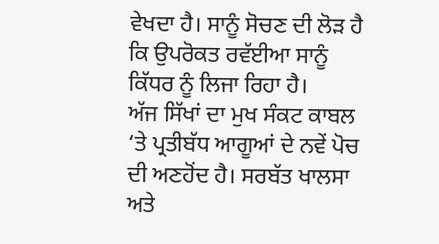ਵੇਖਦਾ ਹੈ। ਸਾਨੂੰ ਸੋਚਣ ਦੀ ਲੋੜ ਹੈ ਕਿ ਉਪਰੋਕਤ ਰਵੱਈਆ ਸਾਨੂੰ ਕਿੱਧਰ ਨੂੰ ਲਿਜਾ ਰਿਹਾ ਹੈ।
ਅੱਜ ਸਿੱਖਾਂ ਦਾ ਮੁਖ ਸੰਕਟ ਕਾਬਲ ‘ਤੇ ਪ੍ਰਤੀਬੱਧ ਆਗੂਆਂ ਦੇ ਨਵੇਂ ਪੋਚ ਦੀ ਅਣਹੋਂਦ ਹੈ। ਸਰਬੱਤ ਖਾਲਸਾ ਅਤੇ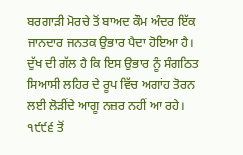ਬਰਗਾੜੀ ਮੋਰਚੇ ਤੋਂ ਬਾਅਦ ਕੌਮ ਅੰਦਰ ਇੱਕ ਜਾਨਦਾਰ ਜਨਤਕ ਉਭਾਰ ਪੈਦਾ ਹੋਇਆ ਹੈ। ਦੁੱਖ ਦੀ ਗੱਲ ਹੈ ਕਿ ਇਸ ਉਭਾਰ ਨੂੰ ਸੰਗਠਿਤ ਸਿਆਸੀ ਲਹਿਰ ਦੇ ਰੂਪ ਵਿੱਚ ਅਗਾਂਹ ਤੋਰਨ ਲਈ ਲੋੜੀਂਦੇ ਆਗੂ ਨਜ਼ਰ ਨਹੀਂ ਆ ਰਹੇ। ੧੯੯੬ ਤੋਂ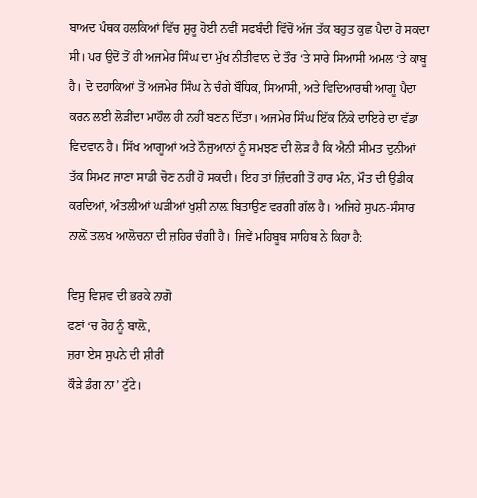ਬਾਅਦ ਪੰਥਕ ਹਲਕਿਆਂ ਵਿੱਚ ਸ਼ੁਰੂ ਹੋਈ ਨਵੀਂ ਸਫਬੰਦੀ ਵਿੱਚੋਂ ਅੱਜ ਤੱਕ ਬਹੁਤ ਕੁਛ ਪੈਦਾ ਹੋ ਸਕਦਾ ਸੀ। ਪਰ ਉਦੋਂ ਤੋਂ ਹੀ ਅਜਮੇਰ ਸਿੰਘ ਦਾ ਮੁੱਖ ਨੀਤੀਵਾਨ ਦੇ ਤੌਰ ‘ਤੇ ਸਾਰੇ ਸਿਆਸੀ ਅਮਲ ‘ਤੇ ਕਾਬੂ ਹੈ। ਦੋ ਦਹਾਕਿਆਂ ਤੋਂ ਅਜਮੇਰ ਸਿੰਘ ਨੇ ਚੰਗੇ ਬੌਧਿਕ, ਸਿਆਸੀ, ਅਤੇ ਵਿਦਿਆਰਥੀ ਆਗੂ ਪੈਦਾ ਕਰਨ ਲਈ ਲੋੜੀਂਦਾ ਮਾਹੌਲ ਹੀ ਨਹੀਂ ਬਣਨ ਦਿੱਤਾ। ਅਜਮੇਰ ਸਿੰਘ ਇੱਕ ਨਿੱਕੇ ਦਾਇਰੇ ਦਾ ਵੱਡਾ ਵਿਦਵਾਨ ਹੈ। ਸਿੱਖ ਆਗੂਆਂ ਅਤੇ ਨੌਜੁਆਨਾਂ ਨੂੰ ਸਮਝਣ ਦੀ ਲੋੜ ਹੈ ਕਿ ਐਨੀ ਸੀਮਤ ਦੁਨੀਆਂ ਤੱਕ ਸਿਮਟ ਜਾਣਾ ਸਾਡੀ ਚੋਣ ਨਹੀਂ ਹੋ ਸਕਦੀ। ਇਹ ਤਾਂ ਜ਼ਿੰਦਗੀ ਤੋਂ ਹਾਰ ਮੰਨ, ਮੌਤ ਦੀ ਉਡੀਕ ਕਰਦਿਆਂ, ਅੰਤਲੀਆਂ ਘੜੀਆਂ ਖੁਸ਼ੀ ਨਾਲ਼ ਬਿਤਾਉਣ ਵਰਗੀ ਗੱਲ ਹੈ। ਅਜਿਹੇ ਸੁਪਨ-ਸੰਸਾਰ ਨਾਲ਼ੋਂ ਤਲਖ ਆਲੋਚਨਾ ਦੀ ਜ਼ਹਿਰ ਚੰਗੀ ਹੈ। ਜਿਵੇਂ ਮਹਿਬੂਬ ਸਾਹਿਬ ਨੇ ਕਿਹਾ ਹੈ:

ਵਿਸੁ ਵਿਸ਼ਵ ਦੀ ਭਰਕੇ ਨਾਗੋ
ਫਣਾਂ ‘ਚ ਰੋਹ ਨੂੰ ਬਾਲ਼ੋ,
ਜ਼ਰਾ ਏਸ ਸੁਪਨੇ ਦੀ ਸ਼ੀਰੀਂ
ਕੌੜੇ ਡੰਗ ਨਾ’ ਟੁੱਟੇ।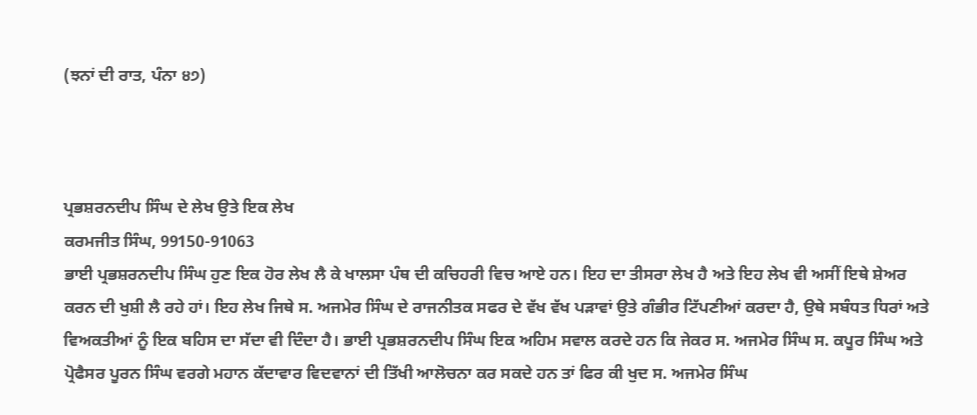(ਝਨਾਂ ਦੀ ਰਾਤ, ਪੰਨਾ ੪੭)



ਪ੍ਰਭਸ਼ਰਨਦੀਪ ਸਿੰਘ ਦੇ ਲੇਖ ਉਤੇ ਇਕ ਲੇਖ
ਕਰਮਜੀਤ ਸਿੰਘ, 99150-91063
ਭਾਈ ਪ੍ਰਭਸ਼ਰਨਦੀਪ ਸਿੰਘ ਹੁਣ ਇਕ ਹੋਰ ਲੇਖ ਲੈ ਕੇ ਖਾਲਸਾ ਪੰਥ ਦੀ ਕਚਿਹਰੀ ਵਿਚ ਆਏ ਹਨ। ਇਹ ਦਾ ਤੀਸਰਾ ਲੇਖ ਹੈ ਅਤੇ ਇਹ ਲੇਖ ਵੀ ਅਸੀਂ ਇਥੇ ਸ਼ੇਅਰ ਕਰਨ ਦੀ ਖੁਸ਼ੀ ਲੈ ਰਹੇ ਹਾਂ। ਇਹ ਲੇਖ ਜਿਥੇ ਸ. ਅਜਮੇਰ ਸਿੰਘ ਦੇ ਰਾਜਨੀਤਕ ਸਫਰ ਦੇ ਵੱਖ ਵੱਖ ਪੜਾਵਾਂ ਉਤੇ ਗੰਭੀਰ ਟਿੱਪਣੀਆਂ ਕਰਦਾ ਹੈ, ਉਥੇ ਸਬੰਧਤ ਧਿਰਾਂ ਅਤੇ ਵਿਅਕਤੀਆਂ ਨੂੰ ਇਕ ਬਹਿਸ ਦਾ ਸੱਦਾ ਵੀ ਦਿੰਦਾ ਹੈ। ਭਾਈ ਪ੍ਰਭਸ਼ਰਨਦੀਪ ਸਿੰਘ ਇਕ ਅਹਿਮ ਸਵਾਲ ਕਰਦੇ ਹਨ ਕਿ ਜੇਕਰ ਸ. ਅਜਮੇਰ ਸਿੰਘ ਸ. ਕਪੂਰ ਸਿੰਘ ਅਤੇ ਪ੍ਰੋਫੈਸਰ ਪੂਰਨ ਸਿੰਘ ਵਰਗੇ ਮਹਾਨ ਕੱਦਾਵਾਰ ਵਿਦਵਾਨਾਂ ਦੀ ਤਿੱਖੀ ਆਲੋਚਨਾ ਕਰ ਸਕਦੇ ਹਨ ਤਾਂ ਫਿਰ ਕੀ ਖੁਦ ਸ. ਅਜਮੇਰ ਸਿੰਘ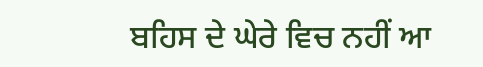ਬਹਿਸ ਦੇ ਘੇਰੇ ਵਿਚ ਨਹੀਂ ਆ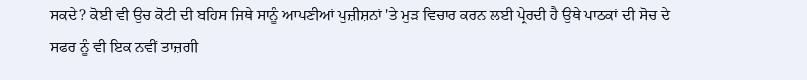ਸਕਦੇ? ਕੋਈ ਵੀ ਉਚ ਕੋਟੀ ਦੀ ਬਹਿਸ ਜਿਥੇ ਸਾਨੂੰ ਆਪਣੀਆਂ ਪੁਜ਼ੀਸ਼ਨਾਂ 'ਤੇ ਮੁੜ ਵਿਚਾਰ ਕਰਨ ਲਈ ਪ੍ਰੇਰਦੀ ਹੈ ਉਥੇ ਪਾਠਕਾਂ ਦੀ ਸੋਚ ਦੇ ਸਫਰ ਨੂੰ ਵੀ ਇਕ ਨਵੀਂ ਤਾਜ਼ਗੀ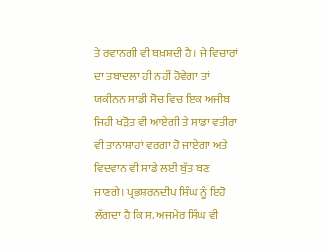ਤੇ ਰਵਾਨਗੀ ਵੀ ਬਖ਼ਸ਼ਦੀ ਹੈ। ਜੇ ਵਿਚਾਰਾਂ ਦਾ ਤਬਾਦਲਾ ਹੀ ਨਹੀਂ ਹੋਵੇਗਾ ਤਾਂ ਯਕੀਨਨ ਸਾਡੀ ਸੋਚ ਵਿਚ ਇਕ ਅਜੀਬ ਜਿਹੀ ਖੜੋਤ ਵੀ ਆਏਗੀ ਤੇ ਸਾਡਾ ਵਤੀਰਾ ਵੀ ਤਾਨਾਸ਼ਾਹਾਂ ਵਰਗਾ ਹੋ ਜਾਏਗਾ ਅਤੇ ਵਿਦਵਾਨ ਵੀ ਸਾਡੇ ਲਈ ਬੁੱਤ ਬਣ ਜਾਣਗੇ। ਪ੍ਰਭਸ਼ਰਨਦੀਪ ਸਿੰਘ ਨੂੰ ਇਹੋ ਲੱਗਦਾ ਹੈ ਕਿ ਸ. ਅਜਮੇਰ ਸਿੰਘ ਵੀ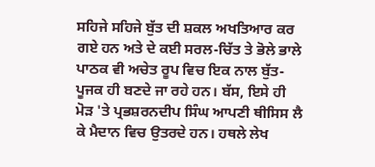ਸਹਿਜੇ ਸਹਿਜੇ ਬੁੱਤ ਦੀ ਸ਼ਕਲ ਅਖਤਿਆਰ ਕਰ ਗਏ ਹਨ ਅਤੇ ਦੇ ਕਈ ਸਰਲ-ਚਿੱਤ ਤੇ ਭੋਲੇ ਭਾਲੇ ਪਾਠਕ ਵੀ ਅਚੇਤ ਰੂਪ ਵਿਚ ਇਕ ਨਾਲ ਬੁੱਤ-ਪੂਜਕ ਹੀ ਬਣਦੇ ਜਾ ਰਹੇ ਹਨ। ਬੱਸ, ਇਸੇ ਹੀ ਮੋੜ 'ਤੇ ਪ੍ਰਭਸ਼ਰਨਦੀਪ ਸਿੰਘ ਆਪਣੀ ਥੀਸਿਸ ਲੈ ਕੇ ਮੈਦਾਨ ਵਿਚ ਉਤਰਦੇ ਹਨ। ਹਥਲੇ ਲੇਖ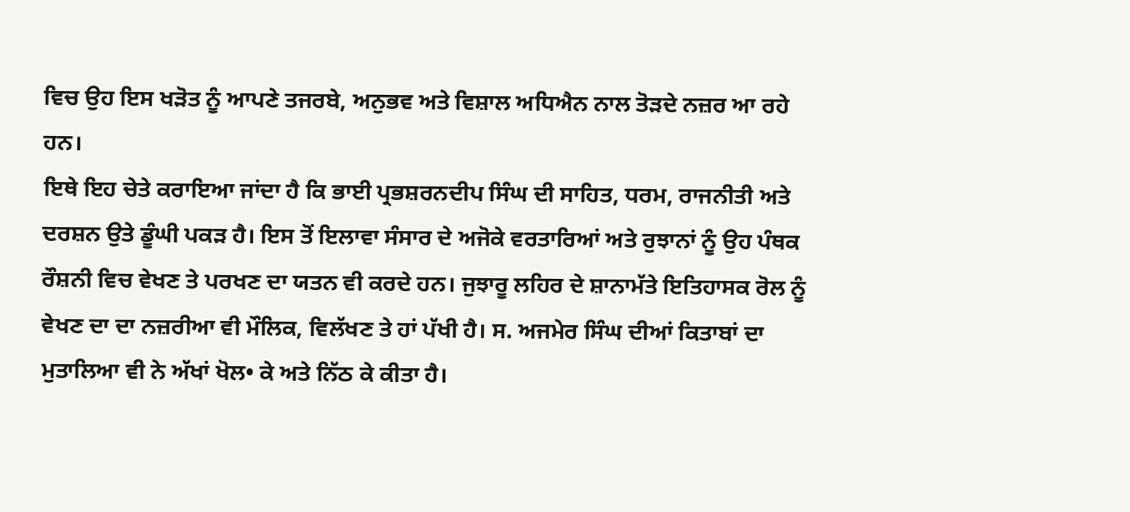ਵਿਚ ਉਹ ਇਸ ਖੜੋਤ ਨੂੰ ਆਪਣੇ ਤਜਰਬੇ, ਅਨੁਭਵ ਅਤੇ ਵਿਸ਼ਾਲ ਅਧਿਐਨ ਨਾਲ ਤੋੜਦੇ ਨਜ਼ਰ ਆ ਰਹੇ ਹਨ।
ਇਥੇ ਇਹ ਚੇਤੇ ਕਰਾਇਆ ਜਾਂਦਾ ਹੈ ਕਿ ਭਾਈ ਪ੍ਰਭਸ਼ਰਨਦੀਪ ਸਿੰਘ ਦੀ ਸਾਹਿਤ, ਧਰਮ, ਰਾਜਨੀਤੀ ਅਤੇ ਦਰਸ਼ਨ ਉਤੇ ਡੂੰਘੀ ਪਕੜ ਹੈ। ਇਸ ਤੋਂ ਇਲਾਵਾ ਸੰਸਾਰ ਦੇ ਅਜੋਕੇ ਵਰਤਾਰਿਆਂ ਅਤੇ ਰੁਝਾਨਾਂ ਨੂੰ ਉਹ ਪੰਥਕ ਰੌਸ਼ਨੀ ਵਿਚ ਵੇਖਣ ਤੇ ਪਰਖਣ ਦਾ ਯਤਨ ਵੀ ਕਰਦੇ ਹਨ। ਜੁਝਾਰੂ ਲਹਿਰ ਦੇ ਸ਼ਾਨਾਮੱਤੇ ਇਤਿਹਾਸਕ ਰੋਲ ਨੂੰ ਵੇਖਣ ਦਾ ਦਾ ਨਜ਼ਰੀਆ ਵੀ ਮੌਲਿਕ, ਵਿਲੱਖਣ ਤੇ ਹਾਂ ਪੱਖੀ ਹੈ। ਸ. ਅਜਮੇਰ ਸਿੰਘ ਦੀਆਂ ਕਿਤਾਬਾਂ ਦਾ ਮੁਤਾਲਿਆ ਵੀ ਨੇ ਅੱਖਾਂ ਖੋਲ• ਕੇ ਅਤੇ ਨਿੱਠ ਕੇ ਕੀਤਾ ਹੈ।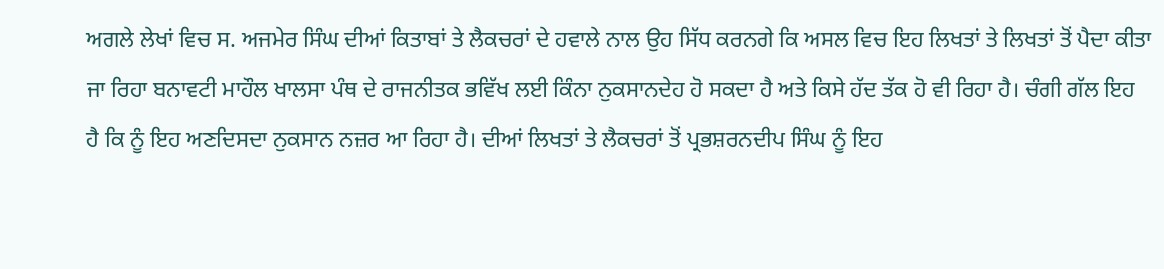ਅਗਲੇ ਲੇਖਾਂ ਵਿਚ ਸ. ਅਜਮੇਰ ਸਿੰਘ ਦੀਆਂ ਕਿਤਾਬਾਂ ਤੇ ਲੈਕਚਰਾਂ ਦੇ ਹਵਾਲੇ ਨਾਲ ਉਹ ਸਿੱਧ ਕਰਨਗੇ ਕਿ ਅਸਲ ਵਿਚ ਇਹ ਲਿਖਤਾਂ ਤੇ ਲਿਖਤਾਂ ਤੋਂ ਪੈਦਾ ਕੀਤਾ ਜਾ ਰਿਹਾ ਬਨਾਵਟੀ ਮਾਹੌਲ ਖਾਲਸਾ ਪੰਥ ਦੇ ਰਾਜਨੀਤਕ ਭਵਿੱਖ ਲਈ ਕਿੰਨਾ ਨੁਕਸਾਨਦੇਹ ਹੋ ਸਕਦਾ ਹੈ ਅਤੇ ਕਿਸੇ ਹੱਦ ਤੱਕ ਹੋ ਵੀ ਰਿਹਾ ਹੈ। ਚੰਗੀ ਗੱਲ ਇਹ ਹੈ ਕਿ ਨੂੰ ਇਹ ਅਣਦਿਸਦਾ ਨੁਕਸਾਨ ਨਜ਼ਰ ਆ ਰਿਹਾ ਹੈ। ਦੀਆਂ ਲਿਖਤਾਂ ਤੇ ਲੈਕਚਰਾਂ ਤੋਂ ਪ੍ਰਭਸ਼ਰਨਦੀਪ ਸਿੰਘ ਨੂੰ ਇਹ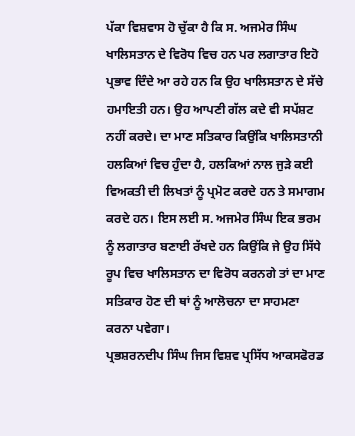ਪੱਕਾ ਵਿਸ਼ਵਾਸ ਹੋ ਚੁੱਕਾ ਹੈ ਕਿ ਸ. ਅਜਮੇਰ ਸਿੰਘ ਖਾਲਿਸਤਾਨ ਦੇ ਵਿਰੋਧ ਵਿਚ ਹਨ ਪਰ ਲਗਾਤਾਰ ਇਹੋ ਪ੍ਰਭਾਵ ਦਿੰਦੇ ਆ ਰਹੇ ਹਨ ਕਿ ਉਹ ਖਾਲਿਸਤਾਨ ਦੇ ਸੱਚੇ ਹਮਾਇਤੀ ਹਨ। ਉਹ ਆਪਣੀ ਗੱਲ ਕਦੇ ਵੀ ਸਪੱਸ਼ਟ ਨਹੀਂ ਕਰਦੇ। ਦਾ ਮਾਣ ਸਤਿਕਾਰ ਕਿਉਂਕਿ ਖਾਲਿਸਤਾਨੀ ਹਲਕਿਆਂ ਵਿਚ ਹੁੰਦਾ ਹੈ, ਹਲਕਿਆਂ ਨਾਲ ਜੁੜੇ ਕਈ ਵਿਅਕਤੀ ਦੀ ਲਿਖਤਾਂ ਨੂੰ ਪ੍ਰਮੋਟ ਕਰਦੇ ਹਨ ਤੇ ਸਮਾਗਮ ਕਰਦੇ ਹਨ। ਇਸ ਲਈ ਸ. ਅਜਮੇਰ ਸਿੰਘ ਇਕ ਭਰਮ ਨੂੰ ਲਗਾਤਾਰ ਬਣਾਈ ਰੱਖਦੇ ਹਨ ਕਿਉਂਕਿ ਜੇ ਉਹ ਸਿੱਧੇ ਰੂਪ ਵਿਚ ਖਾਲਿਸਤਾਨ ਦਾ ਵਿਰੋਧ ਕਰਨਗੇ ਤਾਂ ਦਾ ਮਾਣ ਸਤਿਕਾਰ ਹੋਣ ਦੀ ਥਾਂ ਨੂੰ ਆਲੋਚਨਾ ਦਾ ਸਾਹਮਣਾ ਕਰਨਾ ਪਵੇਗਾ।
ਪ੍ਰਭਸ਼ਰਨਦੀਪ ਸਿੰਘ ਜਿਸ ਵਿਸ਼ਵ ਪ੍ਰਸਿੱਧ ਆਕਸਫੋਰਡ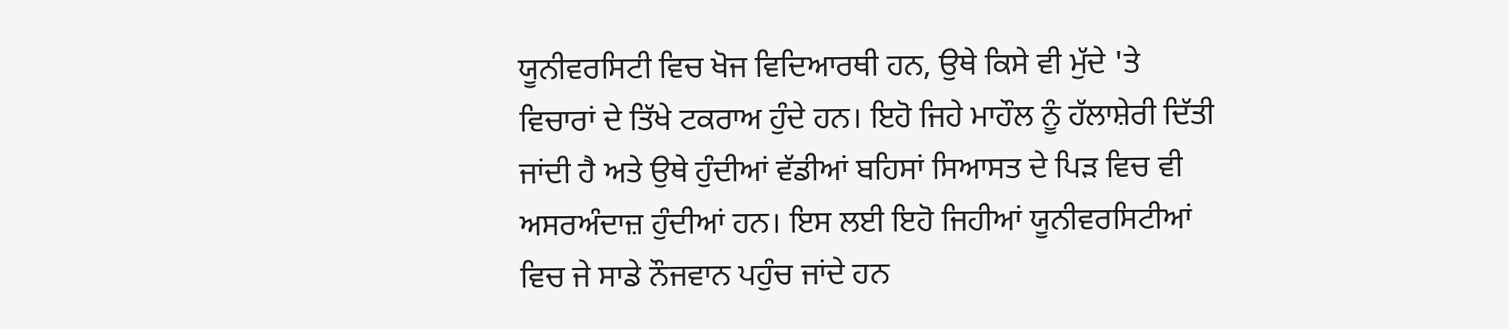ਯੂਨੀਵਰਸਿਟੀ ਵਿਚ ਖੋਜ ਵਿਦਿਆਰਥੀ ਹਨ, ਉਥੇ ਕਿਸੇ ਵੀ ਮੁੱਦੇ 'ਤੇ ਵਿਚਾਰਾਂ ਦੇ ਤਿੱਖੇ ਟਕਰਾਅ ਹੁੰਦੇ ਹਨ। ਇਹੋ ਜਿਹੇ ਮਾਹੌਲ ਨੂੰ ਹੱਲਾਸ਼ੇਰੀ ਦਿੱਤੀ ਜਾਂਦੀ ਹੈ ਅਤੇ ਉਥੇ ਹੁੰਦੀਆਂ ਵੱਡੀਆਂ ਬਹਿਸਾਂ ਸਿਆਸਤ ਦੇ ਪਿੜ ਵਿਚ ਵੀ ਅਸਰਅੰਦਾਜ਼ ਹੁੰਦੀਆਂ ਹਨ। ਇਸ ਲਈ ਇਹੋ ਜਿਹੀਆਂ ਯੂਨੀਵਰਸਿਟੀਆਂ ਵਿਚ ਜੇ ਸਾਡੇ ਨੌਜਵਾਨ ਪਹੁੰਚ ਜਾਂਦੇ ਹਨ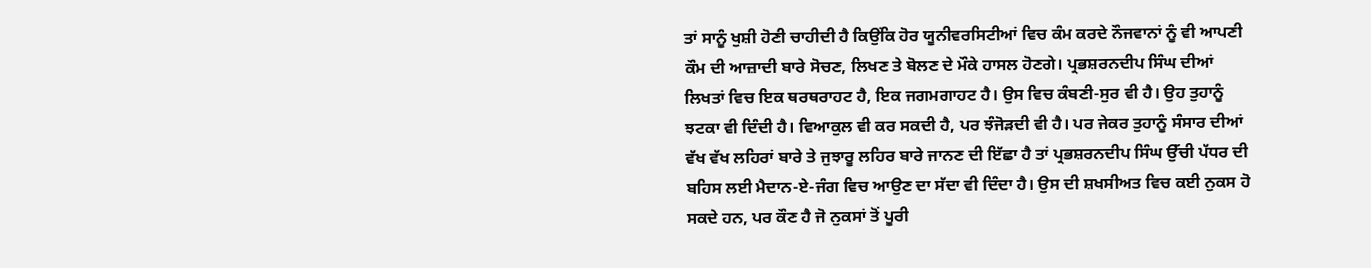ਤਾਂ ਸਾਨੂੰ ਖੁਸ਼ੀ ਹੋਣੀ ਚਾਹੀਦੀ ਹੈ ਕਿਉਂਕਿ ਹੋਰ ਯੂਨੀਵਰਸਿਟੀਆਂ ਵਿਚ ਕੰਮ ਕਰਦੇ ਨੌਜਵਾਨਾਂ ਨੂੰ ਵੀ ਆਪਣੀ ਕੌਮ ਦੀ ਆਜ਼ਾਦੀ ਬਾਰੇ ਸੋਚਣ, ਲਿਖਣ ਤੇ ਬੋਲਣ ਦੇ ਮੌਕੇ ਹਾਸਲ ਹੋਣਗੇ। ਪ੍ਰਭਸ਼ਰਨਦੀਪ ਸਿੰਘ ਦੀਆਂ ਲਿਖਤਾਂ ਵਿਚ ਇਕ ਥਰਥਰਾਹਟ ਹੈ, ਇਕ ਜਗਮਗਾਹਟ ਹੈ। ਉਸ ਵਿਚ ਕੰਬਣੀ-ਸੁਰ ਵੀ ਹੈ। ਉਹ ਤੁਹਾਨੂੰ ਝਟਕਾ ਵੀ ਦਿੰਦੀ ਹੈ। ਵਿਆਕੁਲ ਵੀ ਕਰ ਸਕਦੀ ਹੈ, ਪਰ ਝੰਜੋੜਦੀ ਵੀ ਹੈ। ਪਰ ਜੇਕਰ ਤੁਹਾਨੂੰ ਸੰਸਾਰ ਦੀਆਂ ਵੱਖ ਵੱਖ ਲਹਿਰਾਂ ਬਾਰੇ ਤੇ ਜੁਝਾਰੂ ਲਹਿਰ ਬਾਰੇ ਜਾਨਣ ਦੀ ਇੱਛਾ ਹੈ ਤਾਂ ਪ੍ਰਭਸ਼ਰਨਦੀਪ ਸਿੰਘ ਉੱਚੀ ਪੱਧਰ ਦੀ ਬਹਿਸ ਲਈ ਮੈਦਾਨ-ਏ-ਜੰਗ ਵਿਚ ਆਉਣ ਦਾ ਸੱਦਾ ਵੀ ਦਿੰਦਾ ਹੈ। ਉਸ ਦੀ ਸ਼ਖਸੀਅਤ ਵਿਚ ਕਈ ਨੁਕਸ ਹੋ ਸਕਦੇ ਹਨ, ਪਰ ਕੌਣ ਹੈ ਜੋ ਨੁਕਸਾਂ ਤੋਂ ਪੂਰੀ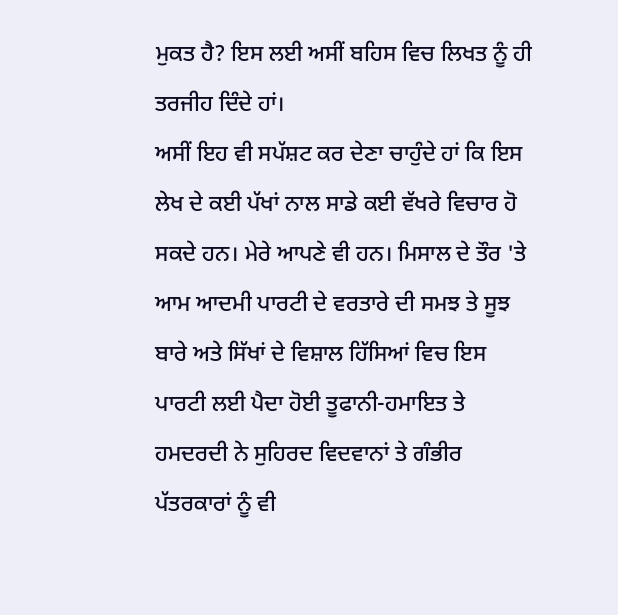ਮੁਕਤ ਹੈ? ਇਸ ਲਈ ਅਸੀਂ ਬਹਿਸ ਵਿਚ ਲਿਖਤ ਨੂੰ ਹੀ ਤਰਜੀਹ ਦਿੰਦੇ ਹਾਂ।
ਅਸੀਂ ਇਹ ਵੀ ਸਪੱਸ਼ਟ ਕਰ ਦੇਣਾ ਚਾਹੁੰਦੇ ਹਾਂ ਕਿ ਇਸ ਲੇਖ ਦੇ ਕਈ ਪੱਖਾਂ ਨਾਲ ਸਾਡੇ ਕਈ ਵੱਖਰੇ ਵਿਚਾਰ ਹੋ ਸਕਦੇ ਹਨ। ਮੇਰੇ ਆਪਣੇ ਵੀ ਹਨ। ਮਿਸਾਲ ਦੇ ਤੌਰ 'ਤੇ ਆਮ ਆਦਮੀ ਪਾਰਟੀ ਦੇ ਵਰਤਾਰੇ ਦੀ ਸਮਝ ਤੇ ਸੂਝ ਬਾਰੇ ਅਤੇ ਸਿੱਖਾਂ ਦੇ ਵਿਸ਼ਾਲ ਹਿੱਸਿਆਂ ਵਿਚ ਇਸ ਪਾਰਟੀ ਲਈ ਪੈਦਾ ਹੋਈ ਤੂਫਾਨੀ-ਹਮਾਇਤ ਤੇ ਹਮਦਰਦੀ ਨੇ ਸੁਹਿਰਦ ਵਿਦਵਾਨਾਂ ਤੇ ਗੰਭੀਰ ਪੱਤਰਕਾਰਾਂ ਨੂੰ ਵੀ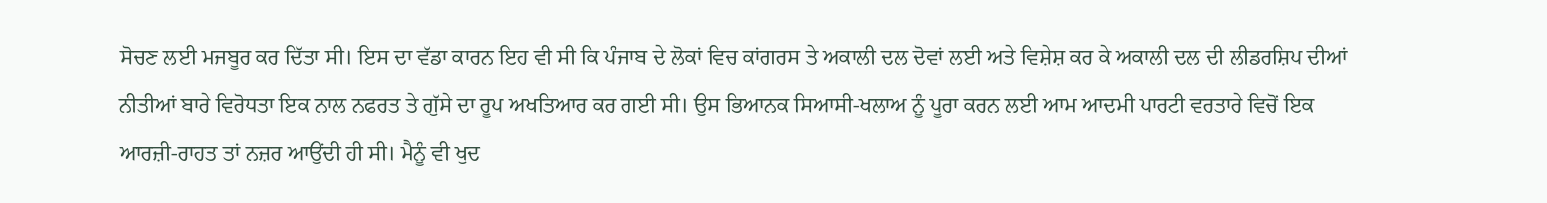ਸੋਚਣ ਲਈ ਮਜਬੂਰ ਕਰ ਦਿੱਤਾ ਸੀ। ਇਸ ਦਾ ਵੱਡਾ ਕਾਰਨ ਇਹ ਵੀ ਸੀ ਕਿ ਪੰਜਾਬ ਦੇ ਲੋਕਾਂ ਵਿਚ ਕਾਂਗਰਸ ਤੇ ਅਕਾਲੀ ਦਲ ਦੋਵਾਂ ਲਈ ਅਤੇ ਵਿਸ਼ੇਸ਼ ਕਰ ਕੇ ਅਕਾਲੀ ਦਲ ਦੀ ਲੀਡਰਸ਼ਿਪ ਦੀਆਂ ਨੀਤੀਆਂ ਬਾਰੇ ਵਿਰੋਧਤਾ ਇਕ ਨਾਲ ਨਫਰਤ ਤੇ ਗੁੱਸੇ ਦਾ ਰੂਪ ਅਖਤਿਆਰ ਕਰ ਗਈ ਸੀ। ਉਸ ਭਿਆਨਕ ਸਿਆਸੀ-ਖਲਾਅ ਨੂੰ ਪੂਰਾ ਕਰਨ ਲਈ ਆਮ ਆਦਮੀ ਪਾਰਟੀ ਵਰਤਾਰੇ ਵਿਚੋਂ ਇਕ ਆਰਜ਼ੀ-ਰਾਹਤ ਤਾਂ ਨਜ਼ਰ ਆਉਂਦੀ ਹੀ ਸੀ। ਮੈਨੂੰ ਵੀ ਖੁਦ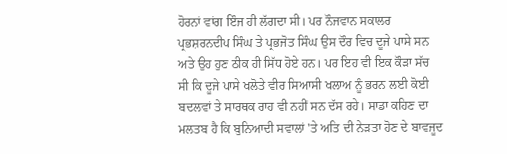ਹੋਰਨਾਂ ਵਾਂਗ ਇੰਜ ਹੀ ਲੱਗਦਾ ਸੀ। ਪਰ ਨੌਜਵਾਨ ਸਕਾਲਰ ਪ੍ਰਭਸ਼ਰਨਦੀਪ ਸਿੰਘ ਤੇ ਪ੍ਰਭਜੋਤ ਸਿੰਘ ਉਸ ਦੌਰ ਵਿਚ ਦੂਜੇ ਪਾਸੇ ਸਨ ਅਤੇ ਉਹ ਹੁਣ ਠੀਕ ਹੀ ਸਿੱਧ ਹੋਏ ਹਨ। ਪਰ ਇਹ ਵੀ ਇਕ ਕੌੜਾ ਸੱਚ ਸੀ ਕਿ ਦੂਜੇ ਪਾਸੇ ਖਲੋਤੇ ਵੀਰ ਸਿਆਸੀ ਖਲਾਅ ਨੂੰ ਭਰਨ ਲਈ ਕੋਈ ਬਦਲਵਾਂ ਤੇ ਸਾਰਥਕ ਰਾਹ ਵੀ ਨਹੀਂ ਸਨ ਦੱਸ ਰਹੇ। ਸਾਡਾ ਕਹਿਣ ਦਾ ਮਲਤਬ ਹੈ ਕਿ ਬੁਨਿਆਦੀ ਸਵਾਲਾਂ 'ਤੇ ਅਤਿ ਦੀ ਨੇੜਤਾ ਹੋਣ ਦੇ ਬਾਵਜੂਦ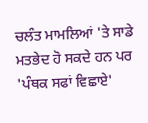ਚਲੰਤ ਮਾਮਲਿਆਂ 'ਤੇ ਸਾਡੇ ਮਤਭੇਦ ਹੋ ਸਕਦੇ ਹਨ ਪਰ 'ਪੰਥਕ ਸਫਾਂ ਵਿਛਾਏ'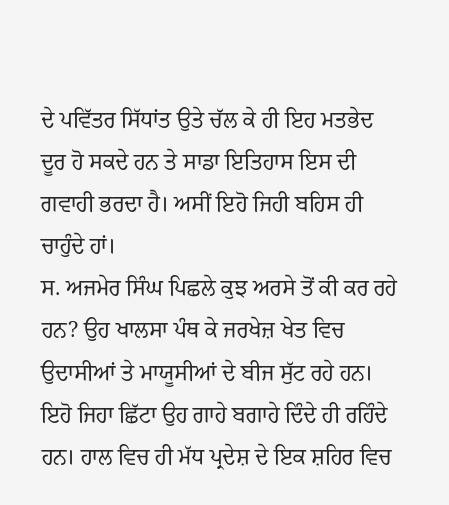ਦੇ ਪਵਿੱਤਰ ਸਿੱਧਾਂਤ ਉਤੇ ਚੱਲ ਕੇ ਹੀ ਇਹ ਮਤਭੇਦ ਦੂਰ ਹੋ ਸਕਦੇ ਹਨ ਤੇ ਸਾਡਾ ਇਤਿਹਾਸ ਇਸ ਦੀ ਗਵਾਹੀ ਭਰਦਾ ਹੈ। ਅਸੀਂ ਇਹੋ ਜਿਹੀ ਬਹਿਸ ਹੀ ਚਾਹੁੰਦੇ ਹਾਂ।
ਸ. ਅਜਮੇਰ ਸਿੰਘ ਪਿਛਲੇ ਕੁਝ ਅਰਸੇ ਤੋਂ ਕੀ ਕਰ ਰਹੇ ਹਨ? ਉਹ ਖਾਲਸਾ ਪੰਥ ਕੇ ਜਰਖੇਜ਼ ਖੇਤ ਵਿਚ ਉਦਾਸੀਆਂ ਤੇ ਮਾਯੂਸੀਆਂ ਦੇ ਬੀਜ ਸੁੱਟ ਰਹੇ ਹਨ। ਇਹੋ ਜਿਹਾ ਛਿੱਟਾ ਉਹ ਗਾਹੇ ਬਗਾਹੇ ਦਿੰਦੇ ਹੀ ਰਹਿੰਦੇ ਹਨ। ਹਾਲ ਵਿਚ ਹੀ ਮੱਧ ਪ੍ਰਦੇਸ਼ ਦੇ ਇਕ ਸ਼ਹਿਰ ਵਿਚ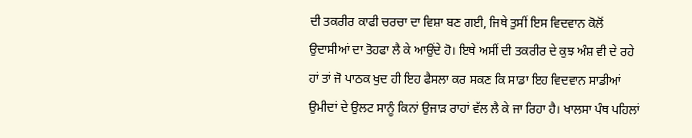ਦੀ ਤਕਰੀਰ ਕਾਫੀ ਚਰਚਾ ਦਾ ਵਿਸ਼ਾ ਬਣ ਗਈ, ਜਿਥੇ ਤੁਸੀਂ ਇਸ ਵਿਦਵਾਨ ਕੋਲੋਂ ਉਦਾਸੀਆਂ ਦਾ ਤੋਹਫਾ ਲੈ ਕੇ ਆਉਂਦੇ ਹੋ। ਇਥੇ ਅਸੀਂ ਦੀ ਤਕਰੀਰ ਦੇ ਕੁਝ ਅੰਸ਼ ਵੀ ਦੇ ਰਹੇ ਹਾਂ ਤਾਂ ਜੋ ਪਾਠਕ ਖੁਦ ਹੀ ਇਹ ਫੈਸਲਾ ਕਰ ਸਕਣ ਕਿ ਸਾਡਾ ਇਹ ਵਿਦਵਾਨ ਸਾਡੀਆਂ ਉਮੀਦਾਂ ਦੇ ਉਲਟ ਸਾਨੂੰ ਕਿਨਾਂ ਉਜਾੜ ਰਾਹਾਂ ਵੱਲ ਲੈ ਕੇ ਜਾ ਰਿਹਾ ਹੈ। ਖਾਲਸਾ ਪੰਥ ਪਹਿਲਾਂ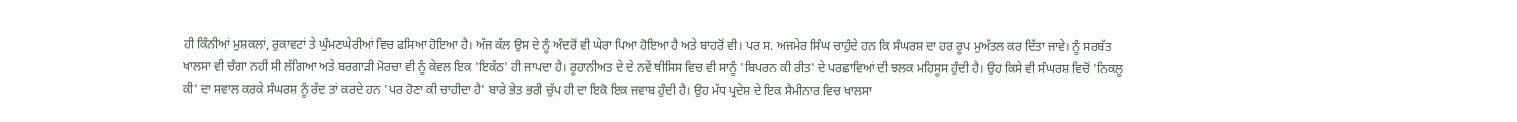ਹੀ ਕਿੰਨੀਆਂ ਮੁਸ਼ਕਲਾਂ, ਰੁਕਾਵਟਾਂ ਤੇ ਘੁੰਮਣਘੇਰੀਆਂ ਵਿਚ ਫਸਿਆ ਹੋਇਆ ਹੈ। ਅੱਜ ਕੱਲ ਉਸ ਦੇ ਨੂੰ ਅੰਦਰੋਂ ਵੀ ਘੇਰਾ ਪਿਆ ਹੋਇਆ ਹੈ ਅਤੇ ਬਾਹਰੋਂ ਵੀ। ਪਰ ਸ. ਅਜਮੇਰ ਸਿੰਘ ਚਾਹੁੰਦੇ ਹਨ ਕਿ ਸੰਘਰਸ਼ ਦਾ ਹਰ ਰੂਪ ਮੁਅੱਤਲ ਕਰ ਦਿੱਤਾ ਜਾਵੇ। ਨੂੰ ਸਰਬੱਤ ਖਾਲਸਾ ਵੀ ਚੰਗਾ ਨਹੀਂ ਸੀ ਲੱਗਿਆ ਅਤੇ ਬਰਗਾੜੀ ਮੋਰਚਾ ਵੀ ਨੂੰ ਕੇਵਲ ਇਕ 'ਇਕੱਠ' ਹੀ ਜਾਪਦਾ ਹੈ। ਰੂਹਾਨੀਅਤ ਦੇ ਦੇ ਨਵੇਂ ਥੀਸਿਸ ਵਿਚ ਵੀ ਸਾਨੂੰ 'ਬਿਪਰਨ ਕੀ ਰੀਤ' ਦੇ ਪਰਛਾਵਿਆਂ ਦੀ ਝਲਕ ਮਹਿਸੂਸ ਹੁੰਦੀ ਹੈ। ਉਹ ਕਿਸੇ ਵੀ ਸੰਘਰਸ਼ ਵਿਚੋਂ 'ਨਿਕਲੂ ਕੀ' ਦਾ ਸਵਾਲ ਕਰਕੇ ਸੰਘਰਸ਼ ਨੂੰ ਰੱਦ ਤਾਂ ਕਰਦੇ ਹਨ 'ਪਰ ਹੋਣਾ ਕੀ ਚਾਹੀਦਾ ਹੈ' ਬਾਰੇ ਭੇਤ ਭਰੀ ਚੁੱਪ ਹੀ ਦਾ ਇਕੋ ਇਕ ਜਵਾਬ ਹੁੰਦੀ ਹੈ। ਉਹ ਮੱਧ ਪ੍ਰਦੇਸ਼ ਦੇ ਇਕ ਸੈਮੀਨਾਰ ਵਿਚ ਖਾਲਸਾ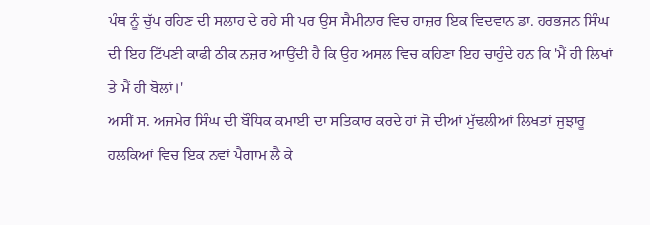ਪੰਥ ਨੂੰ ਚੁੱਪ ਰਹਿਣ ਦੀ ਸਲਾਹ ਦੇ ਰਹੇ ਸੀ ਪਰ ਉਸ ਸੈਮੀਨਾਰ ਵਿਚ ਹਾਜ਼ਰ ਇਕ ਵਿਦਵਾਨ ਡਾ. ਹਰਭਜਨ ਸਿੰਘ ਦੀ ਇਹ ਟਿੱਪਣੀ ਕਾਫੀ ਠੀਕ ਨਜ਼ਰ ਆਉਂਦੀ ਹੈ ਕਿ ਉਹ ਅਸਲ ਵਿਚ ਕਹਿਣਾ ਇਹ ਚਾਹੁੰਦੇ ਹਨ ਕਿ 'ਮੈਂ ਹੀ ਲਿਖਾਂ ਤੇ ਮੈਂ ਹੀ ਬੋਲਾਂ।'
ਅਸੀਂ ਸ. ਅਜਮੇਰ ਸਿੰਘ ਦੀ ਬੌਧਿਕ ਕਮਾਈ ਦਾ ਸਤਿਕਾਰ ਕਰਦੇ ਹਾਂ ਜੋ ਦੀਆਂ ਮੁੱਢਲੀਆਂ ਲਿਖਤਾਂ ਜੁਝਾਰੂ ਹਲਕਿਆਂ ਵਿਚ ਇਕ ਨਵਾਂ ਪੈਗਾਮ ਲੈ ਕੇ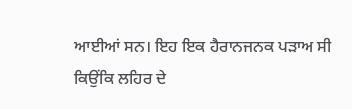ਆਈਆਂ ਸਨ। ਇਹ ਇਕ ਹੈਰਾਨਜਨਕ ਪੜਾਅ ਸੀ ਕਿਉਂਕਿ ਲਹਿਰ ਦੇ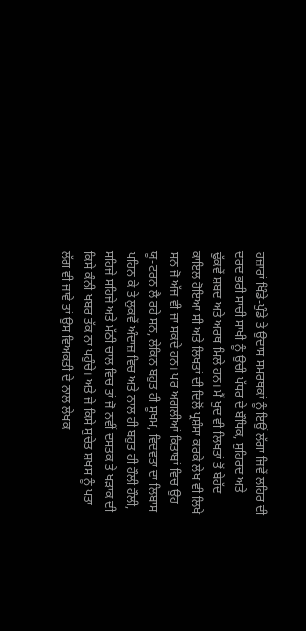ਹਜ਼ਾਰਾਂ ਖਿੰਡੇ-ਪੁੰਡੇ ਤੇ ਉਦਾਸ ਸਮਰਥਕਾਂ ਨੂੰ ਇਉਂ ਲੱਗਾ ਜਿਵੇਂ ਲਹਿਰ ਦੀ ਦਰਦ ਭਰੀ ਸਾਚੀ ਸਾਖੀ ਨੂੰ ਉਚੀ ਪੱਧਰ ਦੇ ਬੌਧਿਕ, ਸੁਹਿਰਦ ਅਤੇ ਢੁੱਕਵੇਂ ਸ਼ਬਦ ਅਤੇ ਅਰਥ ਮਿਲੇ ਹਨ। ਮੈਂ ਖੁਦ ਵੀ ਲਿਖਤਾਂ ਤੋਂ ਬੇਹੱਦ ਕਾਇਲ ਹੋਇਆ ਸੀ ਅਤੇ ਲਿਖਤਾਂ ਦੀ ਦਿਲੋਂ ਪ੍ਰਸ਼ੰਸਾ ਕਰਕੇ ਲੇਖ ਵੀ ਲਿਖੇ ਸਨ ਜੋ ਅੱਜ ਵੀ ਜਾ ਸਕਦੇ ਹਨ। ਪਰ ਅਗਲੀਆਂ ਕਿਤਾਬਾਂ ਵਿਚ ਉਹ ਯੂ-ਟਰਨ ਲੈ ਰਹੇ ਸਨ, ਲੇਕਿਨ ਬਹੁਤ ਹੀ ਸੂਖਮ, ਵਿਦਵਤਾ ਦਾ ਲਿਬਾਸ ਪਹਿਨ ਕੇ ਤੇ ਲੁਕਵੇਂ ਅੰਦਾਜ਼ ਵਿਚ ਅਤੇ ਨਾਲ ਹੀ ਬਹੁਤ ਹੀ ਹੌਲੀ ਹੌਲੀ, ਸਹਿਜੇ ਸਹਿਜੇ ਅਤੇ ਮੱਠੀ ਚਾਲ ਵਿਚ ਤਾਂ ਜੋ ਨਵੀਂ ਦਸਤਕ ਤੇ ਖੜਾਕ ਦੀ ਕਿਸੇ ਕੰਨੀ ਖਬਰ ਤੱਕ ਨਾ ਪਹੁੰਚੇ। ਅਤੇ ਜੇ ਕਿਸੇ ਸੁਚੇਤ ਸ਼ਖਸ ਨੂੰ ਪਤਾ ਲੱਗ ਵੀ ਜਾਵੇ ਤਾਂ ਉਸ ਵਿਅਕਤੀ ਦੇ ਨਾਲ ਲੇਖਕ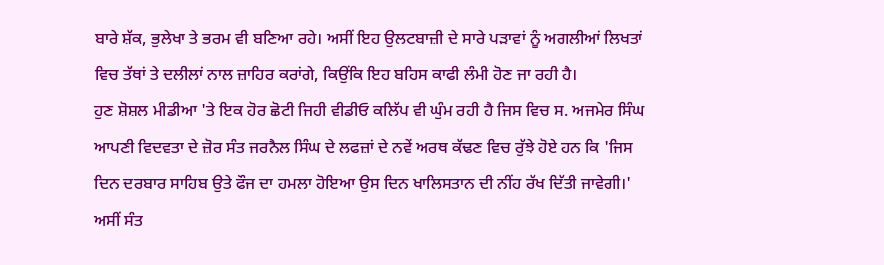ਬਾਰੇ ਸ਼ੱਕ, ਭੁਲੇਖਾ ਤੇ ਭਰਮ ਵੀ ਬਣਿਆ ਰਹੇ। ਅਸੀਂ ਇਹ ਉਲਟਬਾਜ਼ੀ ਦੇ ਸਾਰੇ ਪੜਾਵਾਂ ਨੂੰ ਅਗਲੀਆਂ ਲਿਖਤਾਂ ਵਿਚ ਤੱਥਾਂ ਤੇ ਦਲੀਲਾਂ ਨਾਲ ਜ਼ਾਹਿਰ ਕਰਾਂਗੇ, ਕਿਉਂਕਿ ਇਹ ਬਹਿਸ ਕਾਫੀ ਲੰਮੀ ਹੋਣ ਜਾ ਰਹੀ ਹੈ।
ਹੁਣ ਸ਼ੋਸ਼ਲ ਮੀਡੀਆ 'ਤੇ ਇਕ ਹੋਰ ਛੋਟੀ ਜਿਹੀ ਵੀਡੀਓ ਕਲਿੱਪ ਵੀ ਘੁੰਮ ਰਹੀ ਹੈ ਜਿਸ ਵਿਚ ਸ. ਅਜਮੇਰ ਸਿੰਘ ਆਪਣੀ ਵਿਦਵਤਾ ਦੇ ਜ਼ੋਰ ਸੰਤ ਜਰਨੈਲ ਸਿੰਘ ਦੇ ਲਫਜ਼ਾਂ ਦੇ ਨਵੇਂ ਅਰਥ ਕੱਢਣ ਵਿਚ ਰੁੱਝੇ ਹੋਏ ਹਨ ਕਿ 'ਜਿਸ ਦਿਨ ਦਰਬਾਰ ਸਾਹਿਬ ਉਤੇ ਫੌਜ ਦਾ ਹਮਲਾ ਹੋਇਆ ਉਸ ਦਿਨ ਖਾਲਿਸਤਾਨ ਦੀ ਨੀਂਹ ਰੱਖ ਦਿੱਤੀ ਜਾਵੇਗੀ।' ਅਸੀਂ ਸੰਤ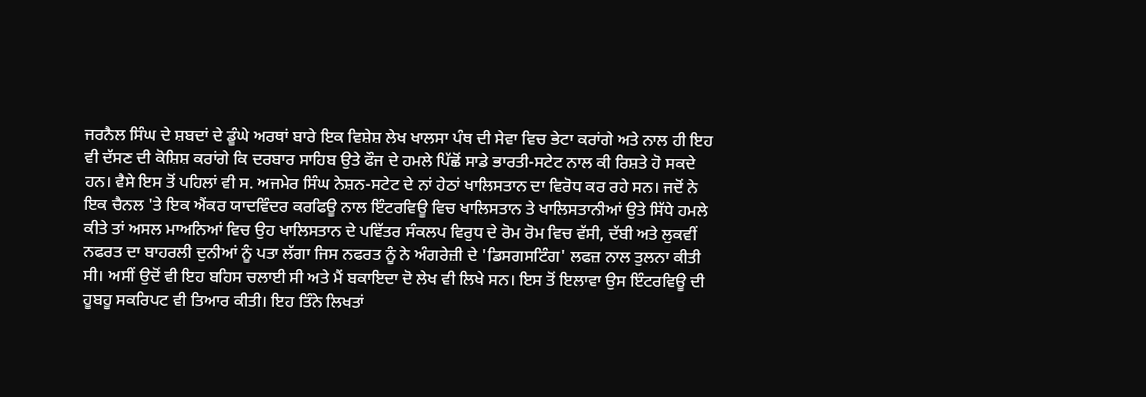ਜਰਨੈਲ ਸਿੰਘ ਦੇ ਸ਼ਬਦਾਂ ਦੇ ਡੂੰਘੇ ਅਰਥਾਂ ਬਾਰੇ ਇਕ ਵਿਸ਼ੇਸ਼ ਲੇਖ ਖਾਲਸਾ ਪੰਥ ਦੀ ਸੇਵਾ ਵਿਚ ਭੇਟਾ ਕਰਾਂਗੇ ਅਤੇ ਨਾਲ ਹੀ ਇਹ ਵੀ ਦੱਸਣ ਦੀ ਕੋਸ਼ਿਸ਼ ਕਰਾਂਗੇ ਕਿ ਦਰਬਾਰ ਸਾਹਿਬ ਉਤੇ ਫੌਜ ਦੇ ਹਮਲੇ ਪਿੱਛੋਂ ਸਾਡੇ ਭਾਰਤੀ-ਸਟੇਟ ਨਾਲ ਕੀ ਰਿਸ਼ਤੇ ਹੋ ਸਕਦੇ ਹਨ। ਵੈਸੇ ਇਸ ਤੋਂ ਪਹਿਲਾਂ ਵੀ ਸ. ਅਜਮੇਰ ਸਿੰਘ ਨੇਸ਼ਨ-ਸਟੇਟ ਦੇ ਨਾਂ ਹੇਠਾਂ ਖਾਲਿਸਤਾਨ ਦਾ ਵਿਰੋਧ ਕਰ ਰਹੇ ਸਨ। ਜਦੋਂ ਨੇ ਇਕ ਚੈਨਲ 'ਤੇ ਇਕ ਐਂਕਰ ਯਾਦਵਿੰਦਰ ਕਰਫਿਊ ਨਾਲ ਇੰਟਰਵਿਊ ਵਿਚ ਖਾਲਿਸਤਾਨ ਤੇ ਖਾਲਿਸਤਾਨੀਆਂ ਉਤੇ ਸਿੱਧੇ ਹਮਲੇ ਕੀਤੇ ਤਾਂ ਅਸਲ ਮਾਅਨਿਆਂ ਵਿਚ ਉਹ ਖਾਲਿਸਤਾਨ ਦੇ ਪਵਿੱਤਰ ਸੰਕਲਪ ਵਿਰੁਧ ਦੇ ਰੋਮ ਰੋਮ ਵਿਚ ਵੱਸੀ, ਦੱਬੀ ਅਤੇ ਲੁਕਵੀਂ ਨਫਰਤ ਦਾ ਬਾਹਰਲੀ ਦੁਨੀਆਂ ਨੂੰ ਪਤਾ ਲੱਗਾ ਜਿਸ ਨਫਰਤ ਨੂੰ ਨੇ ਅੰਗਰੇਜ਼ੀ ਦੇ 'ਡਿਸਗਸਟਿੰਗ' ਲਫਜ਼ ਨਾਲ ਤੁਲਨਾ ਕੀਤੀ ਸੀ। ਅਸੀਂ ਉਦੋਂ ਵੀ ਇਹ ਬਹਿਸ ਚਲਾਈ ਸੀ ਅਤੇ ਮੈਂ ਬਕਾਇਦਾ ਦੋ ਲੇਖ ਵੀ ਲਿਖੇ ਸਨ। ਇਸ ਤੋਂ ਇਲਾਵਾ ਉਸ ਇੰਟਰਵਿਊ ਦੀ ਹੂਬਹੂ ਸਕਰਿਪਟ ਵੀ ਤਿਆਰ ਕੀਤੀ। ਇਹ ਤਿੰਨੇ ਲਿਖਤਾਂ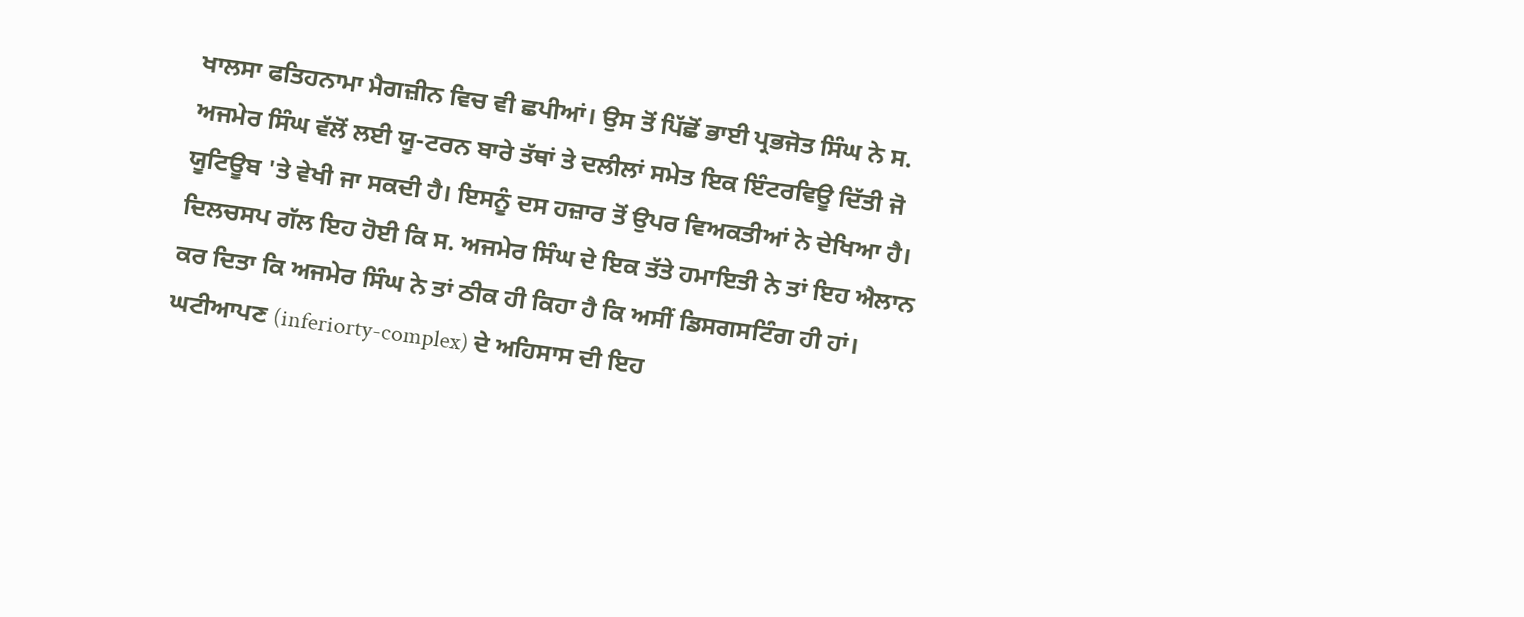ਖਾਲਸਾ ਫਤਿਹਨਾਮਾ ਮੈਗਜ਼ੀਨ ਵਿਚ ਵੀ ਛਪੀਆਂ। ਉਸ ਤੋਂ ਪਿੱਛੋਂ ਭਾਈ ਪ੍ਰਭਜੋਤ ਸਿੰਘ ਨੇ ਸ. ਅਜਮੇਰ ਸਿੰਘ ਵੱਲੋਂ ਲਈ ਯੂ-ਟਰਨ ਬਾਰੇ ਤੱਥਾਂ ਤੇ ਦਲੀਲਾਂ ਸਮੇਤ ਇਕ ਇੰਟਰਵਿਊ ਦਿੱਤੀ ਜੋ ਯੂਟਿਊਬ 'ਤੇ ਵੇਖੀ ਜਾ ਸਕਦੀ ਹੈ। ਇਸਨੂੰ ਦਸ ਹਜ਼ਾਰ ਤੋਂ ਉਪਰ ਵਿਅਕਤੀਆਂ ਨੇ ਦੇਖਿਆ ਹੈ। ਦਿਲਚਸਪ ਗੱਲ ਇਹ ਹੋਈ ਕਿ ਸ. ਅਜਮੇਰ ਸਿੰਘ ਦੇ ਇਕ ਤੱਤੇ ਹਮਾਇਤੀ ਨੇ ਤਾਂ ਇਹ ਐਲਾਨ ਕਰ ਦਿਤਾ ਕਿ ਅਜਮੇਰ ਸਿੰਘ ਨੇ ਤਾਂ ਠੀਕ ਹੀ ਕਿਹਾ ਹੈ ਕਿ ਅਸੀਂ ਡਿਸਗਸਟਿੰਗ ਹੀ ਹਾਂ। ਘਟੀਆਪਣ (inferiorty-complex) ਦੇ ਅਹਿਸਾਸ ਦੀ ਇਹ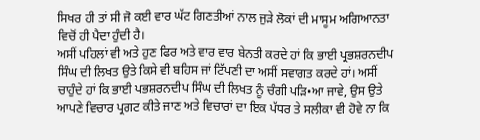ਸਿਖਰ ਹੀ ਤਾਂ ਸੀ ਜੋ ਕਈ ਵਾਰ ਘੱਟ ਗਿਣਤੀਆਂ ਨਾਲ ਜੁੜੇ ਲੋਕਾਂ ਦੀ ਮਾਸੂਮ ਅਗਿਆਨਤਾ ਵਿਚੋਂ ਹੀ ਪੈਦਾ ਹੁੰਦੀ ਹੈ।
ਅਸੀਂ ਪਹਿਲਾਂ ਵੀ ਅਤੇ ਹੁਣ ਫਿਰ ਅਤੇ ਵਾਰ ਵਾਰ ਬੇਨਤੀ ਕਰਦੇ ਹਾਂ ਕਿ ਭਾਈ ਪ੍ਰਭਸ਼ਰਨਦੀਪ ਸਿੰਘ ਦੀ ਲਿਖਤ ਉਤੇ ਕਿਸੇ ਵੀ ਬਹਿਸ ਜਾਂ ਟਿੱਪਣੀ ਦਾ ਅਸੀਂ ਸਵਾਗਤ ਕਰਦੇ ਹਾਂ। ਅਸੀਂ ਚਾਹੁੰਦੇ ਹਾਂ ਕਿ ਭਾਈ ਪਭਸ਼ਰਨਦੀਪ ਸਿੰਘ ਦੀ ਲਿਖਤ ਨੂੰ ਚੰਗੀ ਪੜਿ•ਆ ਜਾਵੇ, ਉਸ ਉਤੇ ਆਪਣੇ ਵਿਚਾਰ ਪ੍ਰਗਟ ਕੀਤੇ ਜਾਣ ਅਤੇ ਵਿਚਾਰਾਂ ਦਾ ਇਕ ਪੱਧਰ ਤੇ ਸਲੀਕਾ ਵੀ ਹੋਵੇ ਨਾ ਕਿ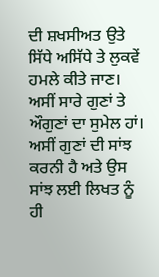ਦੀ ਸ਼ਖਸੀਅਤ ਉਤੇ ਸਿੱਧੇ ਅਸਿੱਧੇ ਤੇ ਲੁਕਵੇਂ ਹਮਲੇ ਕੀਤੇ ਜਾਣ। ਅਸੀਂ ਸਾਰੇ ਗੁਣਾਂ ਤੇ ਔਗੁਣਾਂ ਦਾ ਸੁਮੇਲ ਹਾਂ। ਅਸੀਂ ਗੁਣਾਂ ਦੀ ਸਾਂਝ ਕਰਨੀ ਹੈ ਅਤੇ ਉਸ ਸਾਂਝ ਲਈ ਲਿਖਤ ਨੂੰ ਹੀ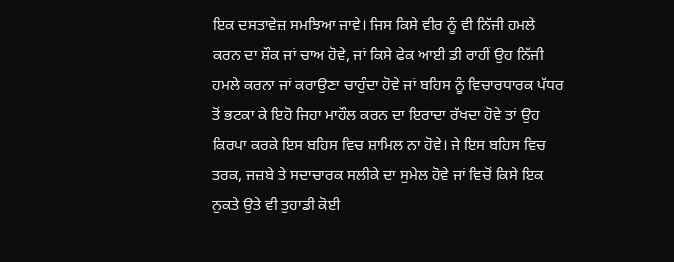ਇਕ ਦਸਤਾਵੇਜ਼ ਸਮਝਿਆ ਜਾਵੇ। ਜਿਸ ਕਿਸੇ ਵੀਰ ਨੂੰ ਵੀ ਨਿੱਜੀ ਹਮਲੇ ਕਰਨ ਦਾ ਸ਼ੌਕ ਜਾਂ ਚਾਅ ਹੋਵੇ, ਜਾਂ ਕਿਸੇ ਫੇਕ ਆਈ ਡੀ ਰਾਹੀਂ ਉਹ ਨਿੱਜੀ ਹਮਲੇ ਕਰਨਾ ਜਾਂ ਕਰਾਉਣਾ ਚਾਹੁੰਦਾ ਹੋਵੇ ਜਾਂ ਬਹਿਸ ਨੂੰ ਵਿਚਾਰਧਾਰਕ ਪੱਧਰ ਤੋਂ ਭਟਕਾ ਕੇ ਇਹੋ ਜਿਹਾ ਮਾਹੌਲ ਕਰਨ ਦਾ ਇਰਾਦਾ ਰੱਖਦਾ ਹੋਵੇ ਤਾਂ ਉਹ ਕਿਰਪਾ ਕਰਕੇ ਇਸ ਬਹਿਸ ਵਿਚ ਸ਼ਾਮਿਲ ਨਾ ਹੋਵੇ। ਜੇ ਇਸ ਬਹਿਸ ਵਿਚ ਤਰਕ, ਜਜ਼ਬੇ ਤੇ ਸਦਾਚਾਰਕ ਸਲੀਕੇ ਦਾ ਸੁਮੇਲ ਹੋਵੇ ਜਾਂ ਵਿਚੋਂ ਕਿਸੇ ਇਕ ਨੁਕਤੇ ਉਤੇ ਵੀ ਤੁਹਾਡੀ ਕੋਈ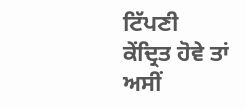ਟਿੱਪਣੀ ਕੇਂਦ੍ਰਿਤ ਹੋਵੇ ਤਾਂ ਅਸੀਂ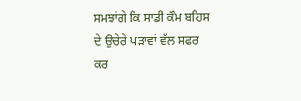ਸਮਝਾਂਗੇ ਕਿ ਸਾਡੀ ਕੌਮ ਬਹਿਸ ਦੇ ਉਚੇਰੇ ਪੜਾਵਾਂ ਵੱਲ ਸਫਰ ਕਰ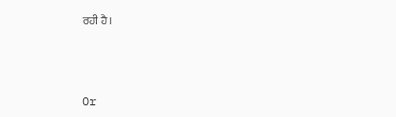ਰਹੀ ਹੈ।



Or